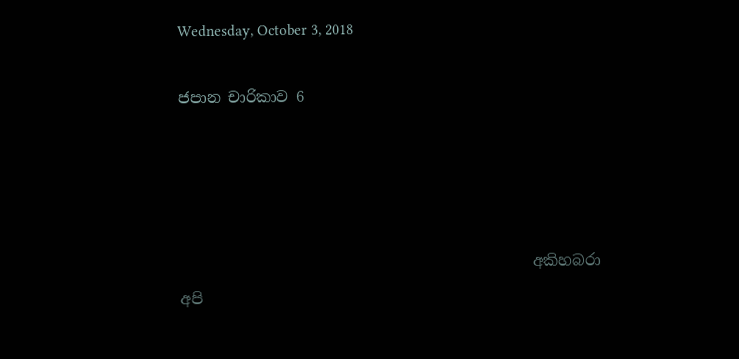Wednesday, October 3, 2018

ජපාන චාරිකාව 6




                                               අකිහබරා
අපි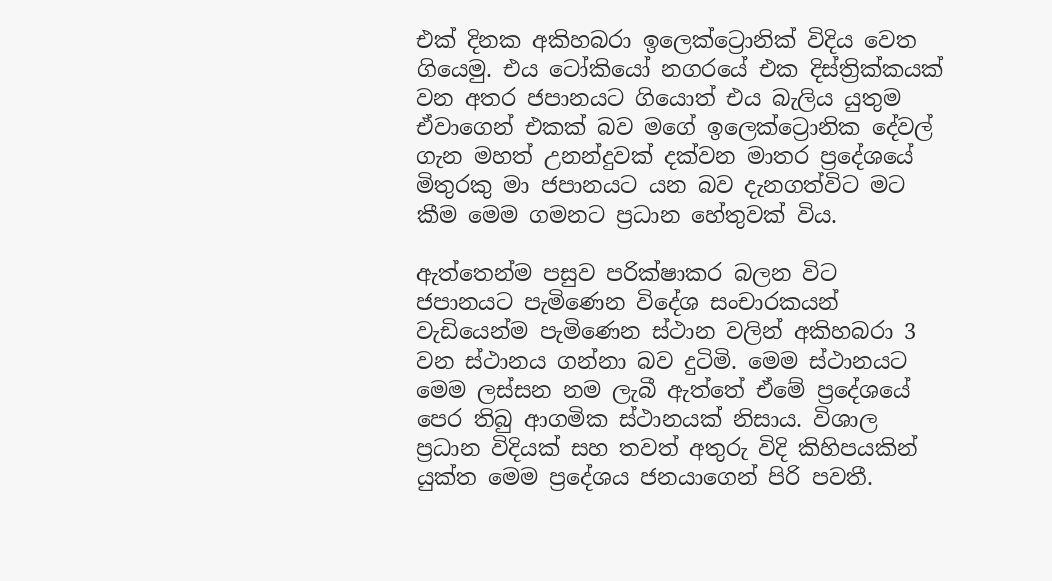එක් දිනක අකිහබරා ඉලෙක්ට්‍රොනික් විදිය වෙත ගියෙමු. එය ටෝකියෝ නගරයේ එක දිස්ත්‍රික්කයක් වන අතර ජපානයට ගියොත් එය බැලිය යුතුම ඒවාගෙන් එකක් බව මගේ ඉලෙක්ට්‍රොනික දේවල් ගැන මහත් උනන්දුවක් දක්වන මාතර ප්‍රදේශයේ මිතුරකු මා ජපානයට යන බව දැනගත්විට මට කීම මෙම ගමනට ප්‍රධාන හේතුවක් විය.

ඇත්තෙන්ම පසුව පරික්ෂාකර බලන විට ජපානයට පැමිණෙන විදේශ සංචාරකයන් වැඩියෙන්ම පැමිණෙන ස්ථාන වලින් අකිහබරා 3 වන ස්ථානය ගන්නා බව දුටිමි. මෙම ස්ථානයට මෙම ලස්සන නම ලැබී ඇත්තේ ඒමේ ප්‍රදේශයේ පෙර තිබු ආගමික ස්ථානයක් නිසාය. විශාල ප්‍රධාන විදියක් සහ තවත් අතුරු විදි කිහිපයකින් යුක්ත මෙම ප්‍රදේශය ජනයාගෙන් පිරි පවතී.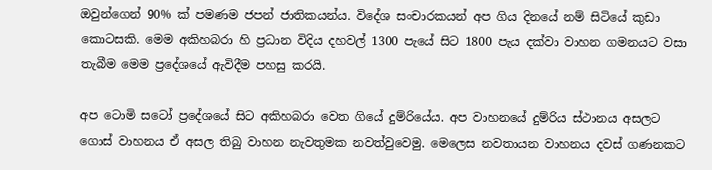ඔවුන්ගෙන් 90% ක් පමණම ජපන් ජාතිකයන්ය. විදේශ සංචාරකයන් අප ගිය දිනයේ නම් සිටියේ කුඩා කොටසකි. මෙම අකිහබරා හි ප්‍රධාන විදිය දහවල් 1300 පැයේ සිට 1800 පැය දක්වා වාහන ගමනයට වසා තැබීම මෙම ප්‍රදේශයේ ඇවිදීම පහසු කරයි.

අප ටොමි සටෝ ප්‍රදේශයේ සිට අකිහබරා වෙත ගියේ දුම්රියේය. අප වාහනයේ දුම්රිය ස්ථානය අසලට ගොස් වාහනය ඒ අසල තිබු වාහන නැවතුමක නවත්වුවෙමු. මෙලෙස නවතායන වාහනය දවස් ගණනකට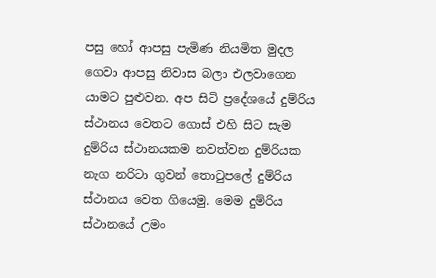පසු හෝ ආපසු පැමිණ නියමිත මුදල ගෙවා ආපසු නිවාස බලා එලවාගෙන යාමට පුළුවන. අප සිටි ප්‍රදේශයේ දුම්රිය ස්ථානය වෙතට ගොස් එහි සිට සැම දුම්රිය ස්ථානයකම නවත්වන දුම්රියක නැග නරිටා ගුවන් තොටුපලේ දුම්රිය ස්ථානය වෙත ගියෙමු. මෙම දුම්රිය ස්ථානයේ උමං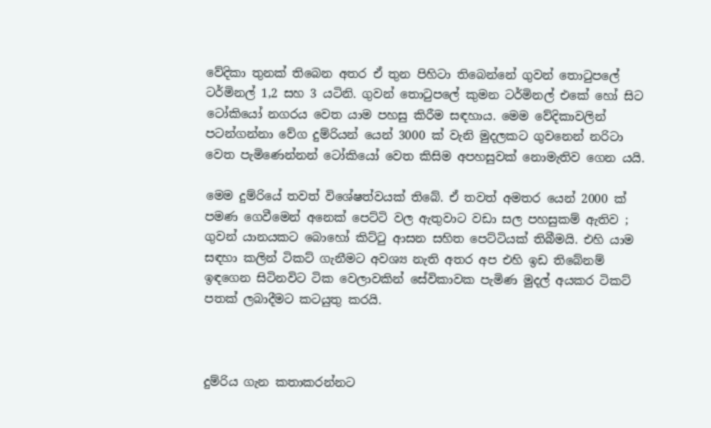වේදිකා තුනක් තිබෙන අතර ඒ තුන පිහිටා තිබෙන්නේ ගුවන් තොටුපලේ ටර්මිනල් 1,2 සහ 3 යටිනි. ගුවන් තොටුපලේ කුමන ටර්මිනල් එකේ හෝ සිට ටෝකියෝ නගරය වෙත යාම පහසු කිරීම සඳහාය. මෙම වේදිකාවලින් පටන්ගන්නා වේග දුම්රියන් යෙන් 3000 ක් වැනි මුදලකට ගුවනෙන් නරිටා වෙත පැමිණෙන්නන් ටෝකියෝ වෙත කිසිම අපහසුවක් නොමැතිව ගෙන යයි.

මෙම දුම්රියේ තවත් විශේෂත්වයක් තිබේ. ඒ තවත් අමතර යෙන් 2000 ක් පමණ ගෙවීමෙන් අනෙක් පෙට්ටි වල ඇතුවාට වඩා සල පහසුකම් ඇතිව ; ගුවන් යානයකට බොහෝ කිට්ටු ආසන සහිත පෙට්ටියක් තිබීමයි. එහි යාම සඳහා කලින් ටිකට් ගැනීමට අවශ්‍ය නැති අතර අප එහි ඉඩ තිබේනම් ඉඳගෙන සිටිනවිට ටික වෙලාවකින් සේවිකාවක පැමිණ මුදල් අයකර ටිකට් පතක් ලබාදීමට කටයුතු කරයි.



දුම්රිය ගැන කතාකරන්නට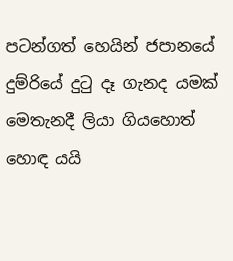පටන්ගත් හෙයින් ජපානයේ දුම්රියේ දුටු දෑ ගැනද යමක් මෙතැනදී ලියා ගියහොත් හොඳ යයි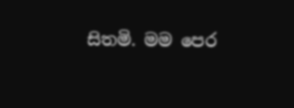සිතමි. මම පෙර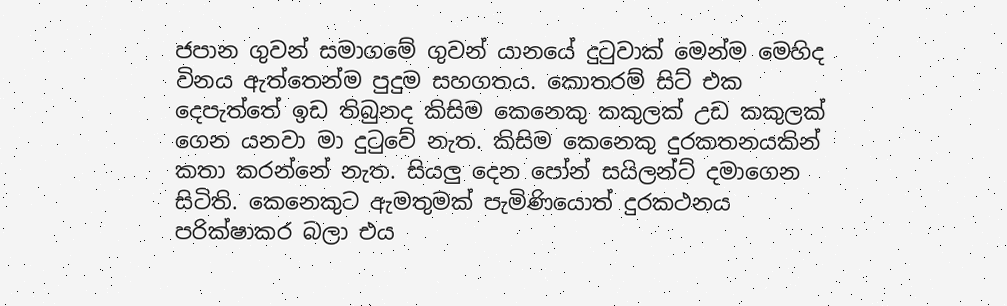ජපාන ගුවන් සමාගමේ ගුවන් යානයේ දුටුවාක් මෙන්ම මෙහිද විනය ඇත්තෙන්ම පුදුම සහගතය. කොතරම් සිට් එක  දෙපැත්තේ ඉඩ තිබුනද කිසිම කෙනෙකු කකුලක් උඩ කකුලක් ගෙන යනවා මා දුටුවේ නැත. කිසිම කෙනෙකු දුරකතනයකින් කතා කරන්නේ නැත. සියලු දෙන පෝන් සයිලන්ට් දමාගෙන සිටිති. කෙනෙකුට ඇමතුමක් පැමිණියොත් දුරකථනය පරික්ෂාකර බලා එය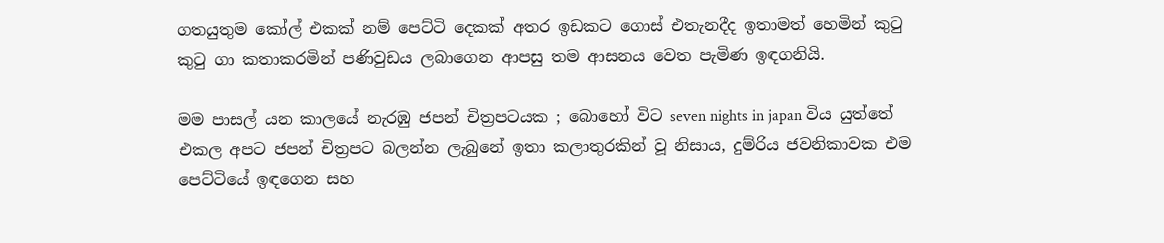ගතයුතුම කෝල් එකක් නම් පෙට්ටි දෙකක් අතර ඉඩකට ගොස් එතැනදීද ඉතාමත් හෙමින් කුටු කුටු ගා කතාකරමින් පණිවුඩය ලබාගෙන ආපසු තම ආසනය වෙත පැමිණ ඉඳගනියි.

මම පාසල් යන කාලයේ නැරඹු ජපන් චිත්‍රපටයක ; බොහෝ විට seven nights in japan විය යුත්තේ එකල අපට ජපන් චිත්‍රපට බලන්න ලැබුනේ ඉතා කලාතුරකින් වූ නිසාය, දුම්රිය ජවනිකාවක එම පෙට්ටියේ ඉඳගෙන සහ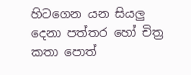හිටගෙන යන සියලු දෙනා පත්තර හෝ චිත්‍ර කතා පොත්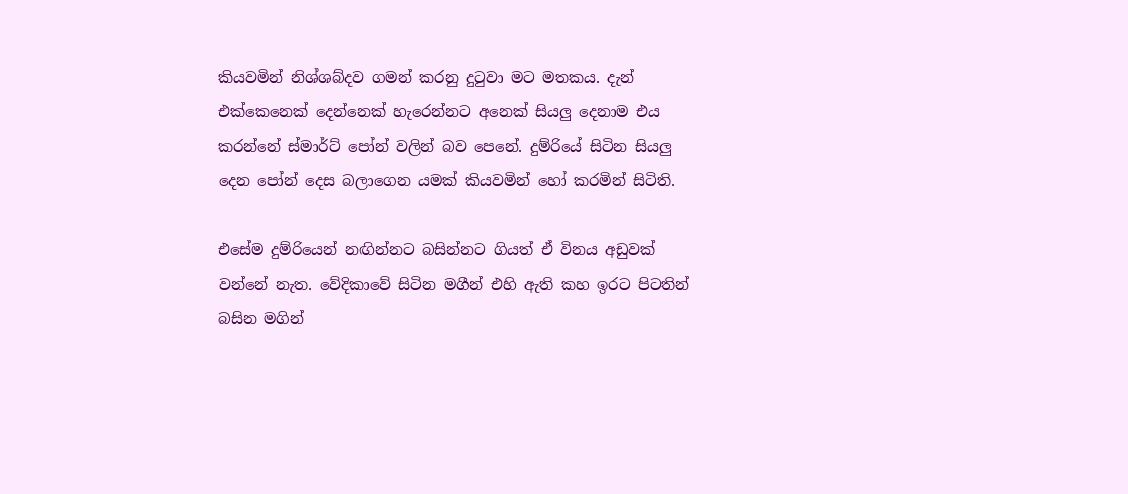කියවමින් නිශ්ශබ්දව ගමන් කරනු දුටුවා මට මතකය. දැන් එක්කෙනෙක් දෙන්නෙක් හැරෙන්නට අනෙක් සියලු දෙනාම එය කරන්නේ ස්මාර්ට් පෝන් වලින් බව පෙනේ. දුම්රියේ සිටින සියලු දෙන පෝන් දෙස බලාගෙන යමක් කියවමින් හෝ කරමින් සිටිති.

එසේම දුම්රියෙන් නඟින්නට බසින්නට ගියත් ඒ විනය අඩුවක් වන්නේ නැත. වේදිකාවේ සිටින මගීන් එහි ඇති කහ ඉරට පිටතින් බසින මගින්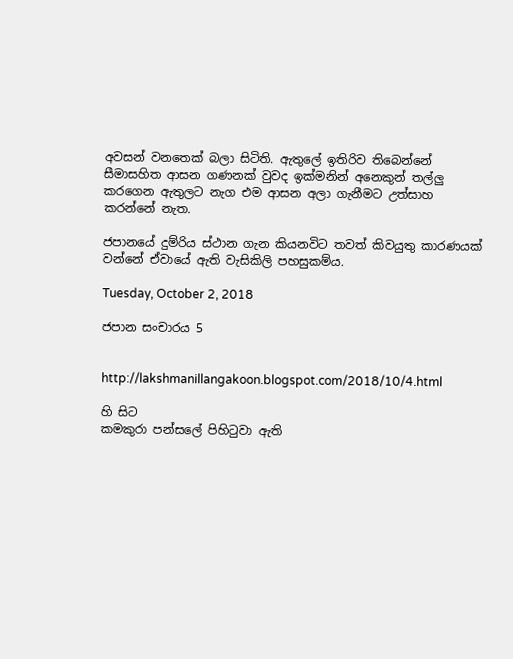අවසන් වනතෙක් බලා සිටිති. ඇතුලේ ඉතිරිව තිබෙන්නේ  සීමාසහිත ආසන ගණනක් වුවද ඉක්මනින් අනෙකුන් තල්ලු කරගෙන ඇතුලට නැග එම ආසන අලා ගැනීමට උත්සාහ කරන්නේ නැත.

ජපානයේ දුම්රිය ස්ථාන ගැන කියනවිට තවත් කිවයුතු කාරණයක් වන්නේ ඒවායේ ඇති වැසිකිලි පහසුකම්ය.

Tuesday, October 2, 2018

ජපාන සංචාරය 5


http://lakshmanillangakoon.blogspot.com/2018/10/4.html

හි සිට
කමකුරා පන්සලේ පිහිටුවා ඇති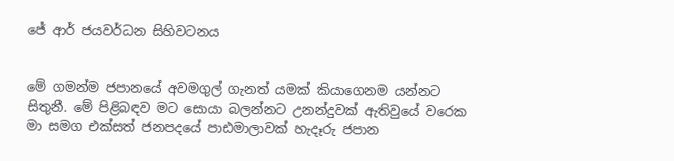ජේ ආර් ජයවර්ධන සිහිවටනය


මේ ගමන්ම ජපානයේ අවමගුල් ගැනත් යමක් කියාගෙනම යන්නට සිතුනී. මේ පිළිබඳව මට සොයා බලන්නට උනන්දුවක් ඇතිවුයේ වරෙක මා සමග එක්සත් ජනපදයේ පාඪමාලාවක් හැදෑරු ජපාන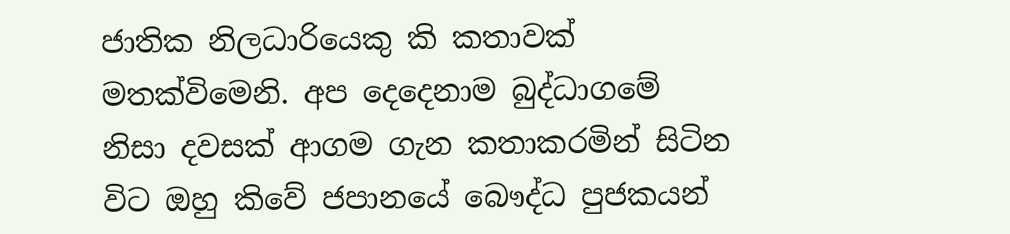ජාතික නිලධාරියෙකු කි කතාවක් මතක්විමෙනි. අප දෙදෙනාම බුද්ධාගමේ නිසා දවසක් ආගම ගැන කතාකරමින් සිටින විට ඔහු කිවේ ජපානයේ බෞද්ධ පුජකයන්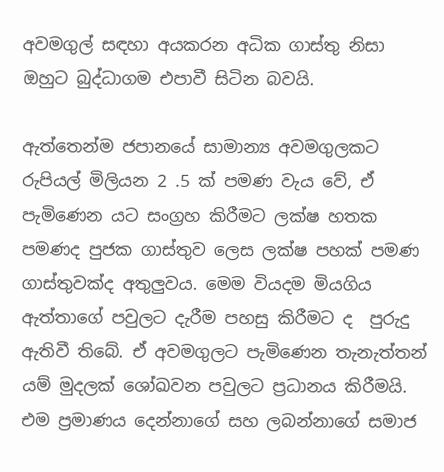අවමගුල් සඳහා අයකරන අධික ගාස්තු නිසා ඔහුට බුද්ධාගම එපාවී සිටින බවයි.

ඇත්තෙන්ම ජපානයේ සාමාන්‍ය අවමගුලකට රුපියල් මිලියන 2 .5 ක් පමණ වැය වේ, ඒ පැමිණෙන යට සංග්‍රහ කිරීමට ලක්ෂ හතක පමණද පුජක ගාස්තුව ලෙස ලක්ෂ පහක් පමණ ගාස්තුවක්ද අතුලුවය. මෙම වියදම මියගිය ඇත්තාගේ පවුලට දැරීම පහසු කිරීමට ද  පුරුදු ඇතිවී තිබේ. ඒ අවමගුලට පැමිණෙන තැනැත්තන් යම් මුදලක් ශෝඛවන පවුලට ප්‍රධානය කිරීමයි. එම ප්‍රමාණය දෙන්නාගේ සහ ලබන්නාගේ සමාජ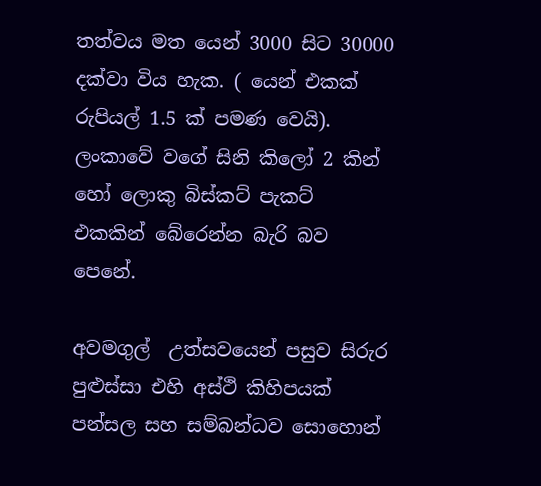තත්වය මත යෙන් 3000 සිට 30000 දක්වා විය හැක. ( යෙන් එකක් රුපියල් 1.5 ක් පමණ වෙයි). ලංකාවේ වගේ සිනි කිලෝ 2 කින් හෝ ලොකු බිස්කට් පැකට් එකකින් බේරෙන්න බැරි බව පෙනේ.

අවමගුල්  උත්සවයෙන් පසුව සිරුර පුළුස්සා එහි අස්ථි කිහිපයක්  පන්සල සහ සම්බන්ධව සොහොන්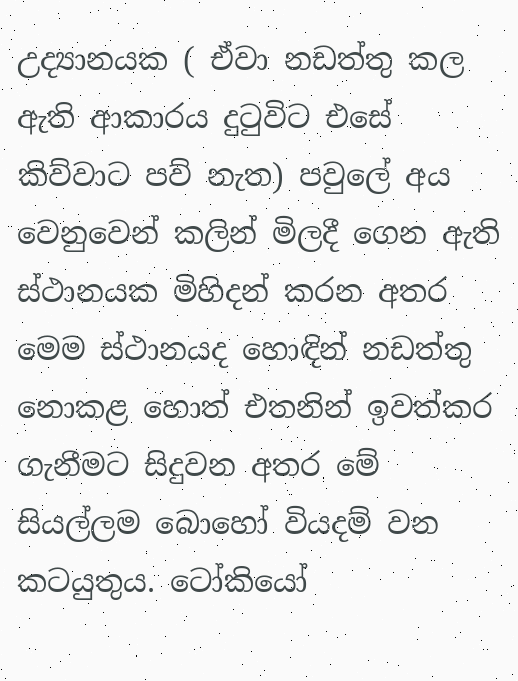උද්‍යානයක ( ඒවා නඩත්තු කල ඇති ආකාරය දුටුවිට එසේ කිව්වාට පව් නැත) පවුලේ අය වෙනුවෙන් කලින් මිලදී ගෙන ඇති ස්ථානයක මිහිදන් කරන අතර මෙම ස්ථානයද හොඳින් නඩත්තු නොකළ හොත් එතනින් ඉවත්කර ගැනීමට සිදුවන අතර මේ සියල්ලම බොහෝ වියදම් වන කටයුතුය. ටෝකියෝ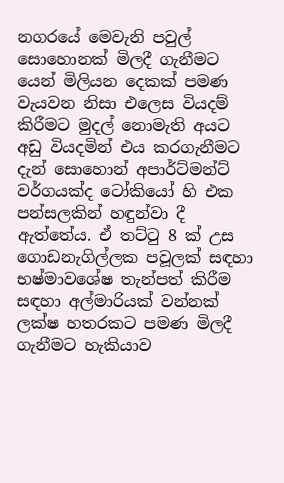නගරයේ මෙවැනි පවුල් සොහොනක් මිලදී ගැනීමට යෙන් මිලියන දෙකක් පමණ වැයවන නිසා එලෙස වියදම් කිරීමට මුදල් නොමැති අයට අඩු වියදමින් එය කරගැනීමට දැන් සොහොන් අපාර්ට්මන්ට් වර්ගයක්ද ටෝකියෝ හි එක පන්සලකින් හඳුන්වා දී ඇත්තේය. ඒ තට්ටු 8 ක් උස ගොඩනැගිල්ලක පවූලක් සඳහා භෂ්මාවශේෂ තැන්පත් කිරීම සඳහා අල්මාරියක් වන්නක් ලක්ෂ හතරකට පමණ මිලදී ගැනීමට හැකියාව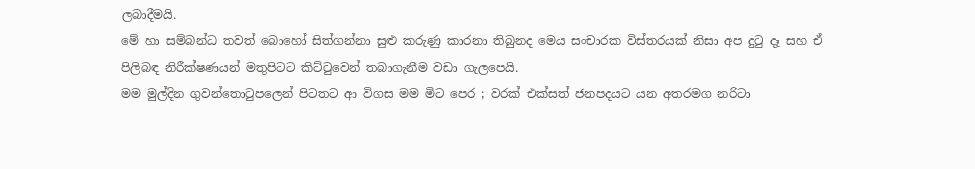ලබාදීමයි.
මේ හා සම්බන්ධ තවත් බොහෝ සිත්ගන්නා සුළු කරුණු කාරනා තිබුනද මෙය සංචාරක විස්තරයක් නිසා අප දුටු දෑ සහ ඒ පිලිබඳ නිරීක්ෂණයන් මතුපිටට කිට්ටුවෙන් තබාගැනීම වඩා ගැලපෙයි.
මම මුල්දින ගුවන්තොටුපලෙන් පිටතට ආ විගස මම මිට පෙර ; වරක් එක්සත් ජනපදයට යන අතරමග නරිටා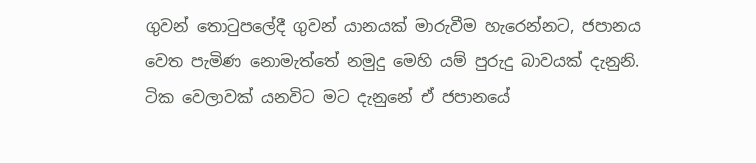ගුවන් තොටුපලේදී ගුවන් යානයක් මාරුවීම හැරෙන්නට, ජපානය වෙත පැමිණ නොමැත්තේ නමුදු මෙහි යම් පුරුදු බාවයක් දැනුනි. ටික වෙලාවක් යනවිට මට දැනුනේ ඒ ජපානයේ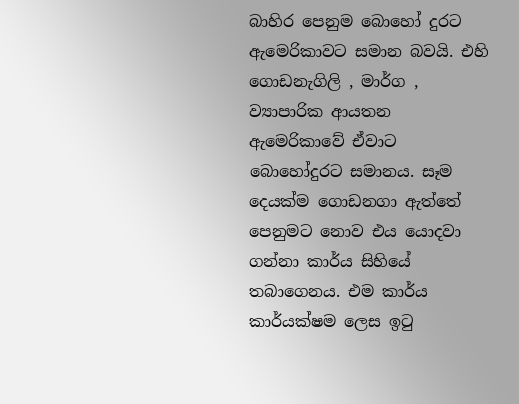බාහිර පෙනුම බොහෝ දුරට ඇමෙරිකාවට සමාන බවයි. එහි ගොඩනැගිලි , මාර්ග , ව්‍යාපාරික ආයතන ඇමෙරිකාවේ ඒවාට බොහෝදුරට සමානය. සෑම  දෙයක්ම ගොඩනගා ඇත්තේ පෙනුමට නොව එය යොදවා ගන්නා කාර්ය සිහියේ තබාගෙනය. එම කාර්ය කාර්යක්ෂම ලෙස ඉටු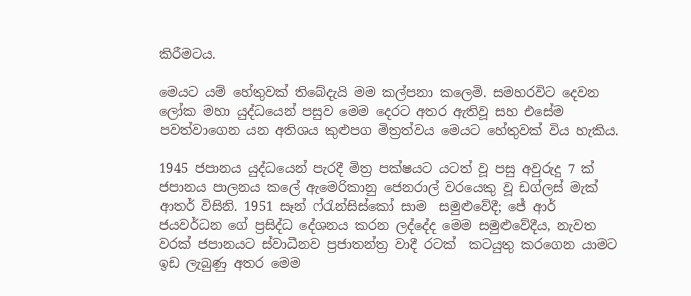කිරීමටය.

මෙයට යම් හේතුවක් තිබේදැයි මම කල්පනා කලෙමි. සමහරවිට දෙවන ලෝක මහා යුද්ධයෙන් පසුව මෙම දෙරට අතර ඇතිවූ සහ එසේම පවත්වාගෙන යන අතිශය කුළුපග මිත්‍රත්වය මෙයට හේතුවක් විය හැකිය.

1945 ජපානය යුද්ධයෙන් පැරදී මිත්‍ර පක්ෂයට යටත් වූ පසු අවුරුදු 7 ක් ජපානය පාලනය කලේ ඇමෙරිකානු ජෙනරාල් වරයෙකු වූ ඩග්ලස් මැක් ආතර් විසිනි. 1951 සෑන් ෆ්රැන්සිස්කෝ සාම  සමුළුවේදී; ජේ ආර් ජයවර්ධන ගේ ප්‍රසිද්ධ දේශනය කරන ලද්දේද මෙම සමුළුවේදීය, නැවත වරක් ජපානයට ස්වාධීනව ප්‍රජාතන්ත්‍ර වාදී රටක්  කටයුතු කරගෙන යාමට ඉඩ ලැබුණු අතර මෙම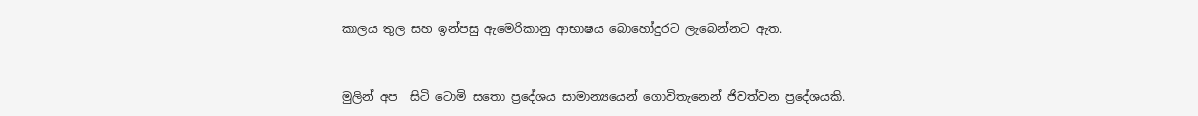කාලය තුල සහ ඉන්පසු ඇමෙරිකානු ආභාෂය බොහෝදුරට ලැබෙන්නට ඇත.



මුලින් අප  සිටි ටොමි සතො ප්‍රදේශය සාමාන්‍යයෙන් ගොවිතැනෙන් ජිවත්වන ප්‍රදේශයකි.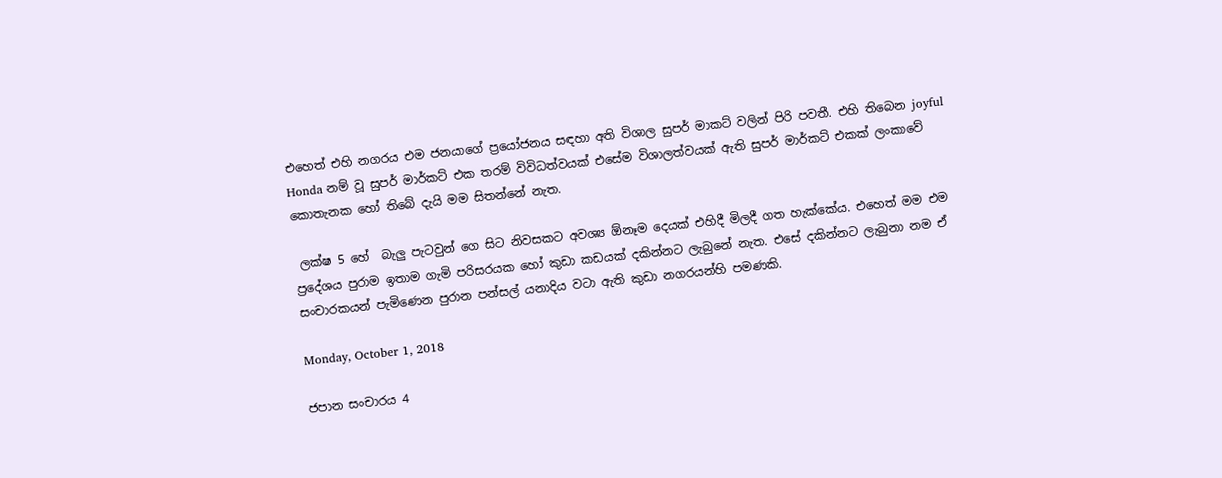එහෙත් එහි නගරය එම ජනයාගේ ප්‍රයෝජනය සඳහා අති විශාල සුපර් මාකට් වලින් පිරි පවතී. එහි තිබෙන joyful Honda නම් වූ සුපර් මාර්කට් එක තරම් විවිධත්වයක් එසේම විශාලත්වයක් ඇති සුපර් මාර්කට් එකක් ලංකාවේ කොතැනක හෝ තිබේ දැයි මම සිතන්නේ නැත.

 ලක්ෂ 5 හේ  බැලු පැටවුන් ගෙ සිට නිවසකට අවශ්‍ය ඕනෑම දෙයක් එහිදී මිලදී ගත හැක්කේය. එහෙත් මම එම ප්‍රදේශය පුරාම ඉතාම ගැමි පරිසරයක හෝ කුඩා කඩයක් දකින්නට ලැබුනේ නැත. එසේ දකින්නට ලැබුනා නම ඒ සංචාරකයන් පැමිණෙන පුරාන පන්සල් යනාදිය වටා ඇති කුඩා නගරයන්හි පමණකි.

Monday, October 1, 2018

ජපාන සංචාරය 4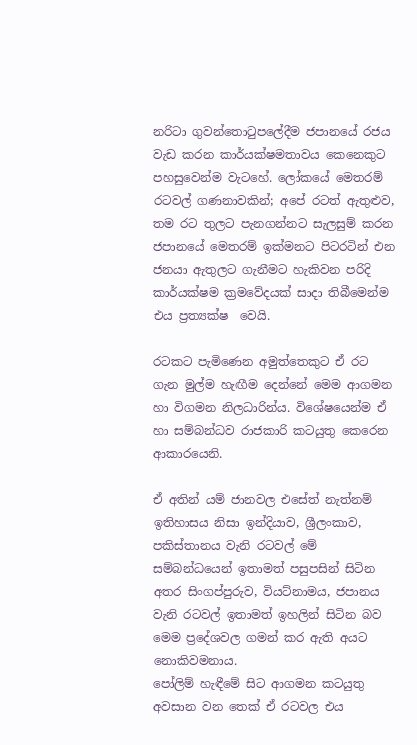නරිටා ගුවන්තොටුපලේදීම ජපානයේ රජය වැඩ කරන කාර්යක්ෂමතාවය කෙනෙකුට පහසුවෙන්ම වැටහේ. ලෝකයේ මෙතරම් රටවල් ගණනාවකින්; අපේ රටත් ඇතුළුව, තම රට තුලට පැනගන්නට සැලසුම් කරන ජපානයේ මෙතරම් ඉක්මනට පිටරටින් එන ජනයා ඇතුලට ගැනීමට හැකිවන පරිදි කාර්යක්ෂම ක්‍රමවේදයක් සාදා තිබීමෙන්ම එය ප්‍රත්‍යක්ෂ  වෙයි.

රටකට පැමිණෙන අමුත්තෙකුට ඒ රට ගැන මුල්ම හැඟීම දෙන්නේ මෙම ආගමන හා විගමන නිලධාරින්ය. විශේෂයෙන්ම ඒ හා සම්බන්ධව රාජකාරි කටයුතු කෙරෙන ආකාරයෙනි.

ඒ අතින් යම් ජානවල එසේත් නැත්නම් ඉතිහාසය නිසා ඉන්දියාව, ශ්‍රීලංකාව, පකිස්තානය වැනි රටවල් මේ සම්බන්ධයෙන් ඉතාමත් පසුපසින් සිටින අතර සිංගප්පුරුව, වියට්නාමය, ජපානය වැනි රටවල් ඉතාමත් ඉහලින් සිටින බව මෙම ප්‍රදේශවල ගමන් කර ඇති අයට නොකිවමනාය.
පෝලිම් හැඳීමේ සිට ආගමන කටයුතු අවසාන වන තෙක් ඒ රටවල එය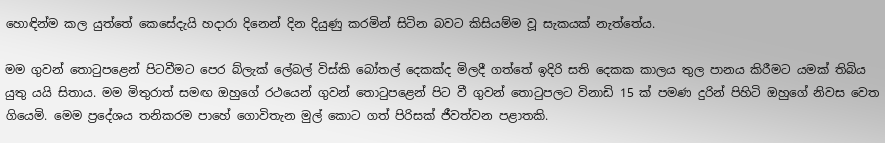හොඳින්ම කල යුත්තේ කෙසේදැයි හදාරා දිනෙන් දින දියුණු කරමින් සිටින බවට කිසියම්ම වූ සැකයක් නැත්තේය.

මම ගුවන් තොටුපළෙන් පිටවීමට පෙර බ්ලැක් ලේබල් විස්කි බෝතල් දෙකක්ද මිලදී ගත්තේ ඉදිරි සති දෙකක කාලය තුල පානය කිරීමට යමක් තිබිය යුතු යයි සිතාය. මම මිතුරාත් සමඟ ඔහුගේ රථයෙන් ගුවන් තොටුපළෙන් පිට වී ගුවන් තොටුපලට විනාඩි 15 ක් පමණ දුරින් පිහිටි ඔහුගේ නිවස වෙත ගියෙමි. මෙම ප්‍රදේශය තනිකරම පාහේ ගොවිතැන මුල් කොට ගත් පිරිසක් ජීවත්වන පළාතකි.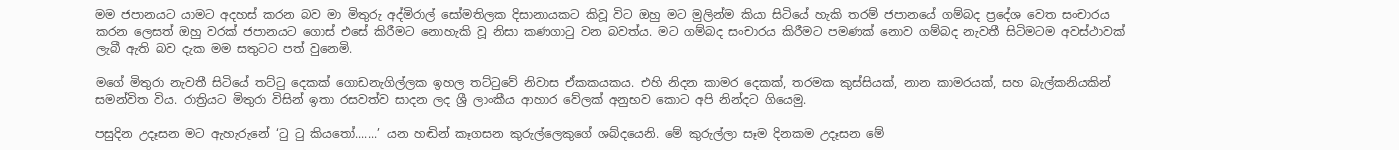මම ජපානයට යාමට අදහස් කරන බව මා මිතුරු අද්මිරාල් සෝමතිලක දිසානායකට කිවූ විට ඔහු මට මුලින්ම කියා සිටියේ හැකි තරම් ජපානයේ ගම්බද ප්‍රදේශ වෙත සංචාරය කරන ලෙසත් ඔහු වරක් ජපානයට ගොස් එසේ කිරීමට නොහැකි වූ නිසා කණගාටු වන බවත්ය. මට ගම්බද සංචාරය කිරීමට පමණක් නොව ගම්බද නැවතී සිටිමටම අවස්ථාවක් ලැබී ඇති බව දැක මම සතුටට පත් වුනෙමි.

මගේ මිතුරා නැවතී සිටියේ තට්ටු දෙකක් ගොඩනැගිල්ලක ඉහල තට්ටුවේ නිවාස ඒකකයකය. එහි නිදන කාමර දෙකක්, තරමක කුස්සියක්, නාන කාමරයක්, සහ බැල්කනියකින් සමන්විත විය. රාත්‍රියට මිතුරා විසින් ඉතා රසවත්ව සාදන ලද ශ්‍රී ලාංකීය ආහාර වේලක් අනුභව කොට අපි නින්දට ගියෙමු.

පසුදින උදෑසන මට ඇහැරුනේ ‘ටු ටු කියතෝ.......’ යන හඬින් කෑගසන කුරුල්ලෙකුගේ ශබ්දයෙනි. මේ කුරුල්ලා සෑම දිනකම උදෑසන මේ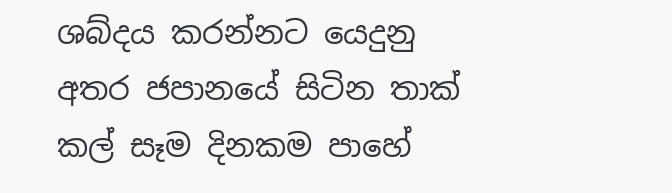ශබ්දය කරන්නට යෙදුනු අතර ජපානයේ සිටින තාක් කල් සෑම දිනකම පාහේ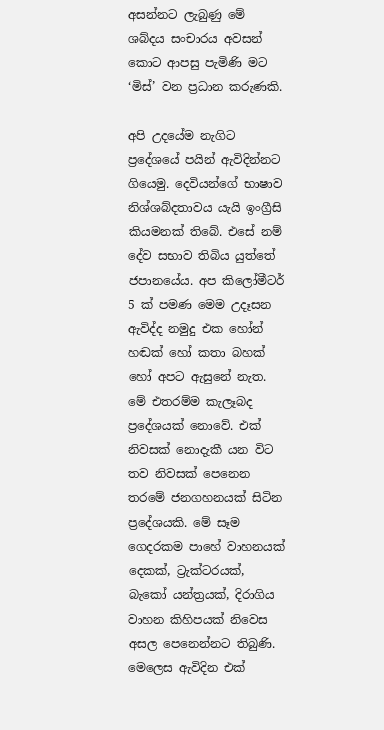අසන්නට ලැබුණු මේ ශබ්දය සංචාරය අවසන් කොට ආපසු පැමිණි මට ‘මිස්’ වන ප්‍රධාන කරුණකි.

අපි උදයේම නැගිට ප්‍රදේශයේ පයින් ඇවිදින්නට ගියෙමු. දෙවියන්ගේ භාෂාව නිශ්ශබ්දතාවය යැයි ඉංග්‍රීසි කියමනක් තිබේ. එසේ නම් දේව සභාව තිබිය යුත්තේ ජපානයේය. අප කිලෝමීටර් 5 ක් පමණ මෙම උදෑසන ඇවිද්ද නමුදු එක හෝන් හඬක් හෝ කතා බහක් හෝ අපට ඇසුනේ නැත. මේ එතරම්ම කැලෑබද ප්‍රදේශයක් නොවේ. එක් නිවසක් නොදැකී යන විට තව නිවසක් පෙනෙන තරමේ ජනගහනයක් සිටින ප්‍රදේශයකි. මේ සෑම ගෙදරකම පාහේ වාහනයක් දෙකක්, ට්‍රැක්ටරයක්, බැකෝ යන්ත්‍රයක්, දිරාගිය වාහන කිහිපයක් නිවෙස අසල පෙනෙන්නට තිබුණි. මෙලෙස ඇවිදින එක්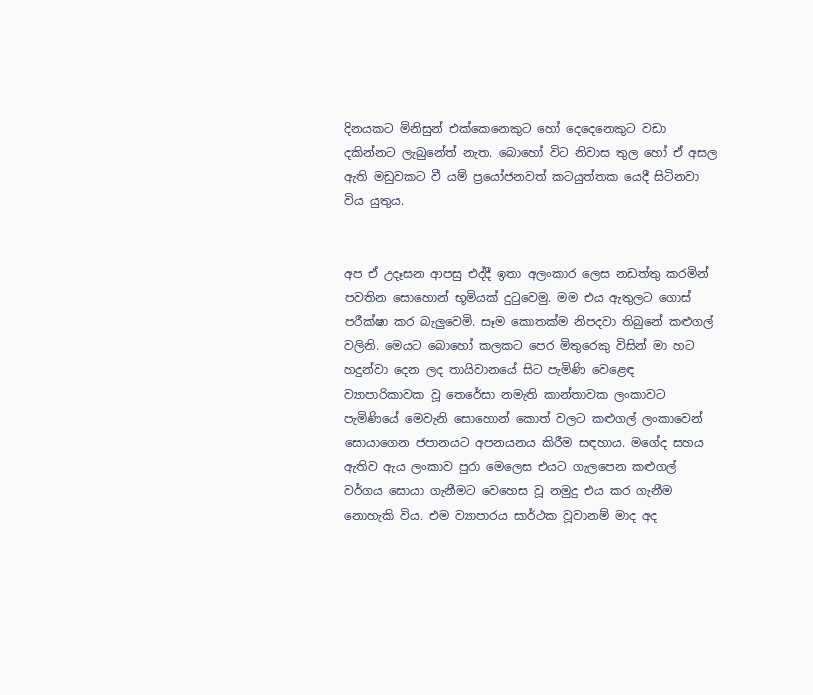දිනයකට මිනිසුන් එක්කෙනෙකුට හෝ දෙදෙනෙකුට වඩා දකින්නට ලැබුනේත් නැත. බොහෝ විට නිවාස තුල හෝ ඒ අසල ඇති මඩුවකට වී යම් ප්‍රයෝජනවත් කටයුත්තක යෙදී සිටිනවා විය යුතුය.


අප ඒ උදෑසන ආපසු එද්දී ඉතා අලංකාර ලෙස නඩත්තු කරමින් පවතින සොහොන් භූමියක් දුටුවෙමු. මම එය ඇතුලට ගොස් පරීක්ෂා කර බැලුවෙමි. සෑම කොතක්ම නිපදවා තිබුනේ කළුගල් වලිනි. මෙයට බොහෝ කලකට පෙර මිතුරෙකු විසින් මා හට හදුන්වා දෙන ලද තායිවානයේ සිට පැමිණි වෙළෙඳ ව්‍යාපාරිකාවක වූ තෙරේසා නමැති කාන්තාවක ලංකාවට පැමිණියේ මෙවැනි සොහොන් කොත් වලට කළුගල් ලංකාවෙන් සොයාගෙන ජපානයට අපනයනය කිරීම සඳහාය. මගේද සහය ඇතිව ඇය ලංකාව පුරා මෙලෙස එයට ගැලපෙන කළුගල් වර්ගය සොයා ගැනීමට වෙහෙස වූ නමුදු එය කර ගැනීම නොහැකි විය. එම ව්‍යාපාරය සාර්ථක වූවානම් මාද අද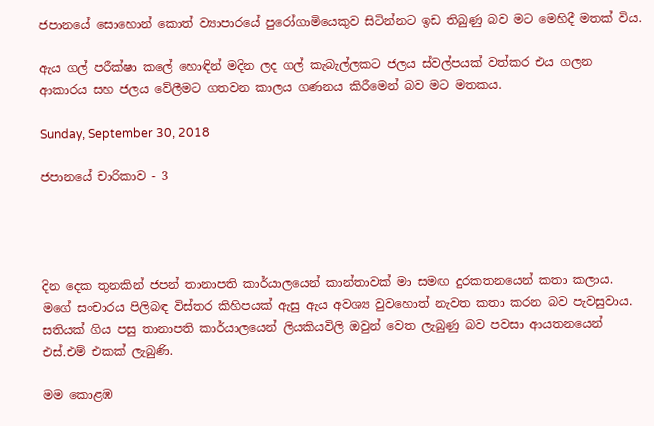ජපානයේ සොහොන් කොත් ව්‍යාපාරයේ පුරෝගාමියෙකුව සිටින්නට ඉඩ තිබුණු බව මට මෙහිදී මතක් විය.

ඇය ගල් පරීක්ෂා කලේ හොඳින් මදින ලද ගල් කැබැල්ලකට ජලය ස්වල්පයක් වත්කර එය ගලන ආකාරය සහ ජලය වේලීමට ගතවන කාලය ගණනය කිරීමෙන් බව මට මතකය.

Sunday, September 30, 2018

ජපානයේ චාරිකාව - 3




දින දෙක තුනකින් ජපන් තානාපති කාර්යාලයෙන් කාන්තාවක් මා සමඟ දුරකතනයෙන් කතා කලාය. මගේ සංචාරය පිලිබඳ විස්තර කිහිපයක් ඇසු ඇය අවශ්‍ය වුවහොත් නැවත කතා කරන බව පැවසුවාය. සතියක් ගිය පසු තානාපති කාර්යාලයෙන් ලියකියවිලි ඔවුන් වෙත ලැබුණු බව පවසා ආයතනයෙන් එස්.එම් එකක් ලැබුණි.

මම කොළඹ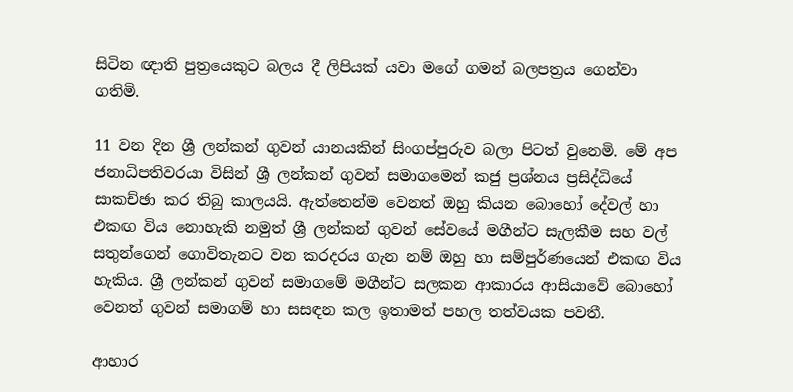සිටින ඥාති පුත්‍රයෙකුට බලය දී ලිපියක් යවා මගේ ගමන් බලපත්‍රය ගෙන්වා ගතිමි.

11 වන දින ශ්‍රී ලන්කන් ගුවන් යානයකින් සිංගප්පුරුව බලා පිටත් වුනෙමි. මේ අප ජනාධිපතිවරයා විසින් ශ්‍රී ලන්කන් ගුවන් සමාගමෙන් කජු ප්‍රශ්නය ප්‍රසිද්ධියේ සාකච්ඡා කර තිබු කාලයයි. ඇත්තෙන්ම වෙනත් ඔහු කියන බොහෝ දේවල් හා එකඟ විය නොහැකි නමුත් ශ්‍රී ලන්කන් ගුවන් සේවයේ මගීන්ට සැලකීම සහ වල් සතුන්ගෙන් ගොවිතැනට වන කරදරය ගැන නම් ඔහු හා සම්පුර්ණයෙන් එකඟ විය හැකිය. ශ්‍රී ලන්කන් ගුවන් සමාගමේ මගීන්ට සලකන ආකාරය ආසියාවේ බොහෝ වෙනත් ගුවන් සමාගම් හා සසඳන කල ඉතාමත් පහල තත්වයක පවතී.

ආහාර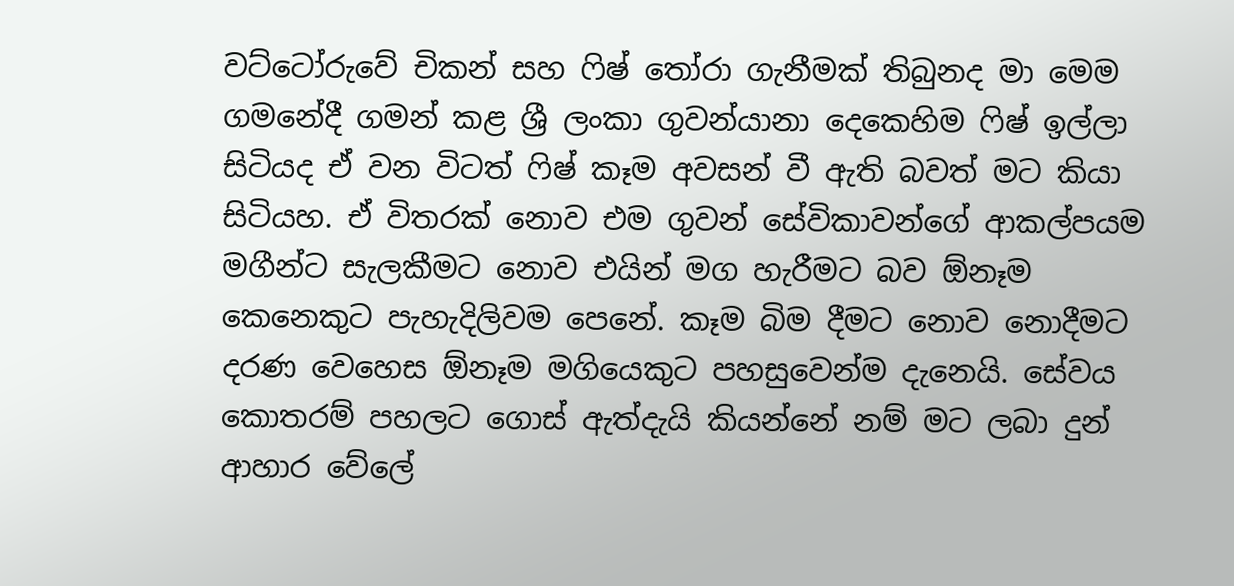වට්ටෝරුවේ චිකන් සහ ෆිෂ් තෝරා ගැනීමක් තිබුනද මා මෙම ගමනේදී ගමන් කළ ශ්‍රී ලංකා ගුවන්යානා දෙකෙහිම ෆිෂ් ඉල්ලා සිටියද ඒ වන විටත් ෆිෂ් කෑම අවසන් වී ඇති බවත් මට කියා සිටියහ. ඒ විතරක් නොව එම ගුවන් සේවිකාවන්ගේ ආකල්පයම මගීන්ට සැලකීමට නොව එයින් මග හැරීමට බව ඕනෑම කෙනෙකුට පැහැදිලිවම පෙනේ. කෑම බිම දීමට නොව නොදීමට දරණ වෙහෙස ඕනෑම මගියෙකුට පහසුවෙන්ම දැනෙයි. සේවය කොතරම් පහලට ගොස් ඇත්දැයි කියන්නේ නම් මට ලබා දුන් ආහාර වේලේ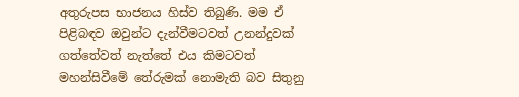අතුරුපස භාජනය හිස්ව තිබුණි. මම ඒ පිළිබඳව ඔවුන්ට දැන්වීමටවත් උනන්දුවක් ගත්තේවත් නැත්තේ එය කිමටවත් මහන්සිවීමේ තේරුමක් නොමැති බව සිතුනු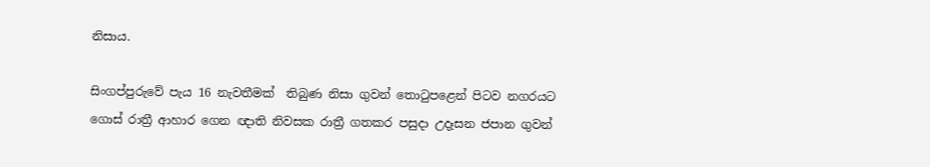නිසාය.

සිංගප්පුරුවේ පැය 16 නැවතීමක්  තිබුණ නිසා ගුවන් තොටුපළෙන් පිටව නගරයට ගොස් රාත්‍රී ආහාර ගෙන ඥාති නිවසක රාත්‍රී ගතකර පසුදා උදෑසන ජපාන ගුවන්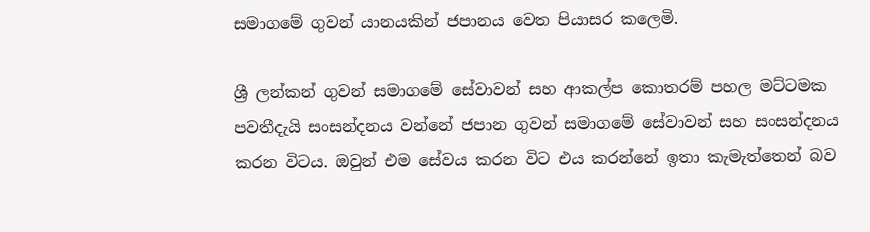සමාගමේ ගුවන් යානයකින් ජපානය වෙත පියාසර කලෙමි.

ශ්‍රී ලන්කන් ගුවන් සමාගමේ සේවාවන් සහ ආකල්ප කොතරම් පහල මට්ටමක පවතීදැයි සංසන්දනය වන්නේ ජපාන ගුවන් සමාගමේ සේවාවන් සහ සංසන්දනය කරන විටය. ඔවුන් එම සේවය කරන විට එය කරන්නේ ඉතා කැමැත්තෙන් බව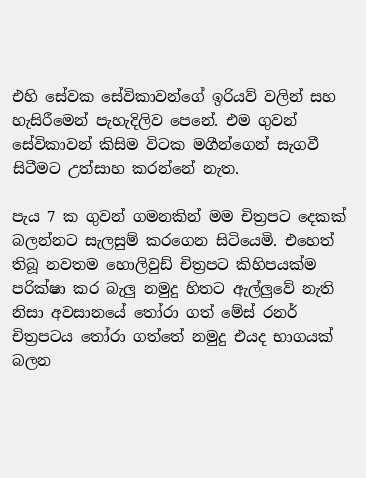එහි සේවක සේවිකාවන්ගේ ඉරියව් වලින් සහ හැසිරීමෙන් පැහැදිලිව පෙනේ. එම ගුවන් සේවිකාවන් කිසිම විටක මගීන්ගෙන් සැගවී සිටීමට උත්සාහ කරන්නේ නැත.

පැය 7 ක ගුවන් ගමනකින් මම චිත්‍රපට දෙකක් බලන්නට සැලසුම් කරගෙන සිටියෙමි. එහෙත් තිබූ නවතම හොලිවුඩ් චිත්‍රපට කිහිපයක්ම පරික්ෂා කර බැලු නමුදු හිතට ඇල්ලුවේ නැති නිසා අවසානයේ තෝරා ගත් මේස් රනර් චිත්‍රපටය තෝරා ගත්තේ නමුදු එයද භාගයක් බලන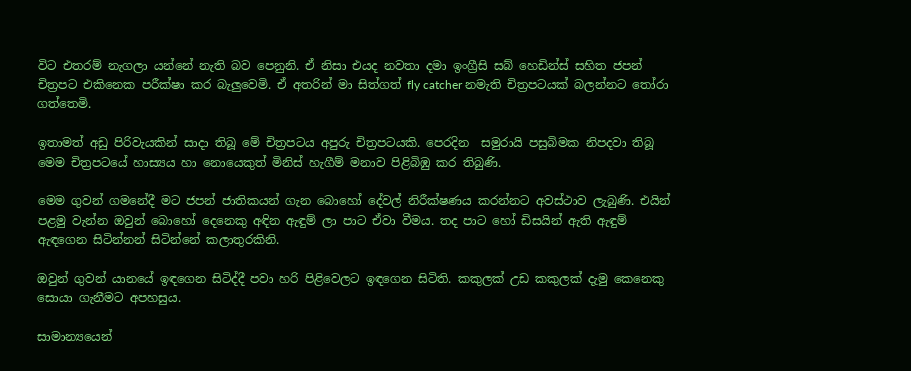විට එතරම් නැගලා යන්නේ නැති බව පෙනුනි. ඒ නිසා එයද නවතා දමා ඉංග්‍රීසි සබ් හෙඩින්ස් සහිත ජපන් චිත්‍රපට එකිනෙක පරීක්ෂා කර බැලුවෙමි. ඒ අතරින් මා සිත්ගත් fly catcher නමැති චිත්‍රපටයක් බලන්නට තෝරා ගත්තෙමි.

ඉතාමත් අඩු පිරිවැයකින් සාදා තිබූ මේ චිත්‍රපටය අපුරු චිත්‍රපටයකි. පෙරදින  සමුරායි පසුබිමක නිපදවා තිබූ මෙම චිත්‍රපටයේ හාස්‍යය හා නොයෙකුත් මිනිස් හැගීම් මනාව පිළිබිඹු කර තිබුණි.

මෙම ගුවන් ගමනේදී මට ජපන් ජාතිකයන් ගැන බොහෝ දේවල් නිරීක්ෂණය කරන්නට අවස්ථාව ලැබුණි. එයින් පළමු වැන්න ඔවුන් බොහෝ දෙනෙකු අඳින ඇඳුම් ලා පාට ඒවා වීමය. තද පාට හෝ ඩිසයින් ඇති ඇඳුම් ඇඳගෙන සිටින්නන් සිටින්නේ කලාතුරකිනි.

ඔවුන් ගුවන් යානයේ ඉඳගෙන සිටිද්දී පවා හරි පිළිවෙලට ඉඳගෙන සිටිති. කකුලක් උඩ කකුලක් දැමු කෙනෙකු සොයා ගැනීමට අපහසුය.

සාමාන්‍යයෙන්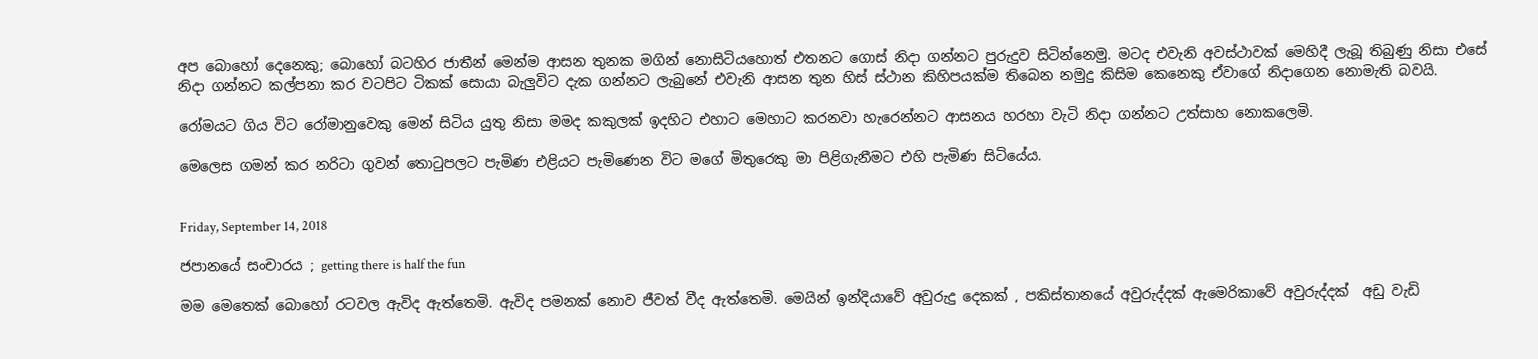අප බොහෝ දෙනෙකු; බොහෝ බටහිර ජාතීන් මෙන්ම ආසන තුනක මගින් නොසිටියහොත් එතනට ගොස් නිදා ගන්නට පුරුදුව සිටින්නෙමු. මටද එවැනි අවස්ථාවක් මෙහිදී ලැබූ තිබුණු නිසා එසේ නිදා ගන්නට කල්පනා කර වටපිට ටිකක් සොයා බැලුවිට දැක ගන්නට ලැබුනේ එවැනි ආසන තුන හිස් ස්ථාන කිහිපයක්ම තිබෙන නමුදු කිසිම කෙනෙකු ඒවාගේ නිදාගෙන නොමැති බවයි.

රෝමයට ගිය විට රෝමානුවෙකු මෙන් සිටිය යුතු නිසා මමද කකුලක් ඉදහිට එහාට මෙහාට කරනවා හැරෙන්නට ආසනය හරහා වැටි නිදා ගන්නට උත්සාහ නොකලෙමි.

මෙලෙස ගමන් කර නරිටා ගුවන් තොටුපලට පැමිණ එළියට පැමිණෙන විට මගේ මිතුරෙකු මා පිළිගැනීමට එහි පැමිණ සිටියේය.


Friday, September 14, 2018

ජපානයේ සංචාරය ; getting there is half the fun

මම මෙතෙක් බොහෝ රටවල ඇවිද ඇත්තෙමි. ඇවිද පමනක් නොව ජීවත් වීද ඇත්තෙමි. මෙයින් ඉන්දියාවේ අවුරුදු දෙකක් , පකිස්තානයේ අවුරුද්දක් ඇමෙරිකාවේ අවුරුද්දක්  අඩු වැඩි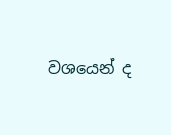වශයෙන් ද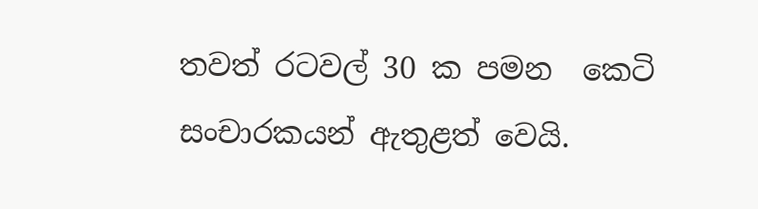තවත් රටවල් 30 ක පමන  කෙටි  සංචාරකයන් ඇතුළත් වෙයි.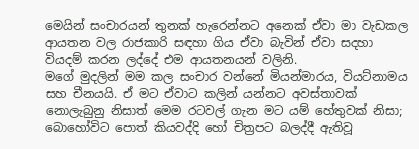මෙයින් සංචාරයන් තුනක් හැරෙන්නට අනෙක් ඒවා මා වැඩකල ආයතන වල රාජකාරි සඳහා ගිය ඒවා බැවින් ඒවා සදහා වියදම් කරන ලද්දේ එම ආයතනයන් වලිනි.
මගේ මුදලින් මම කල සංචාර වන්නේ මියන්මාරය, වියට්නාමය සහ චීනයයි. ඒ මට ඒවාට කලින් යන්නට අවස්තාවක් නොලැබුනු නිසාත් මෙම රටවල් ගැන මට යම් හේතුවක් නිසා; බොහෝවිට පොත් කියවද්දි හෝ චිත්‍රපට බලද්දී ඇතිවූ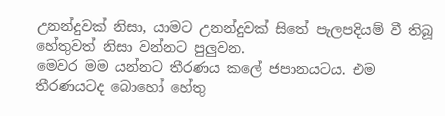උනන්දුවක් නිසා, යාමට උනන්දුවක් සිතේ පැලපදියම් වී තිබූ හේතුවත් නිසා වන්නට පුලුවන.
මෙවර මම යන්නට තීරණය කලේ ජපානයටය. එම තීරණයටද බොහෝ හේතු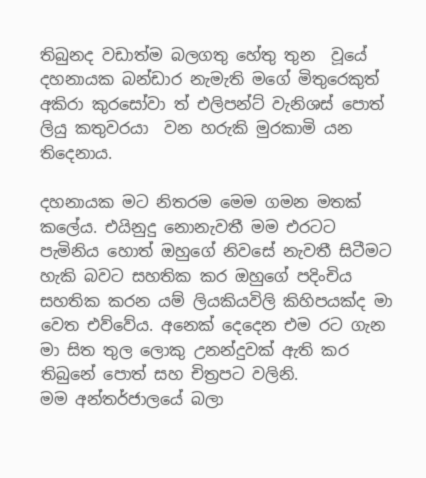තිබුනද වඩාත්ම බලගතු හේතු තුන  වූයේ දහනායක බන්ඩාර නැමැති මගේ මිතුරෙකුත් අකිරා කුරසෝවා ත් එලිපන්ට් වැනිශස් පොත් ලියු කතුවරයා  වන හරුකි මුරකාමි යන තිදෙනාය.

දහනායක මට නිතරම මෙම ගමන මතක් කලේය. එයිනුදු නොනැවතී මම එරටට පැමිනිය හොත් ඔහුගේ නිවසේ නැවතී සිටීමට හැකි බවට සහතික කර ඔහුගේ පදිංචිය සහතික කරන යම් ලියකියවිලි කිහිපයක්ද මා වෙත එව්වේය. අනෙක් දෙදෙන එම රට ගැන මා සිත තුල ලොකු උනන්දුවක් ඇති කර තිබුනේ පොත් සහ චිත්‍රපට වලිනි.
මම අන්තර්ජාලයේ බලා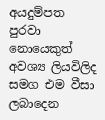අයදුම්පත පුරවා නොයෙකුත් අවශ්‍ය ලියවිලිද සමග එම වීසා ලබාදෙන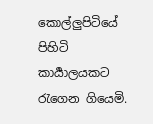කොල්ලුපිටියේ පිහිටි කාර්‍යාලයකට රැගෙන ගියෙමි.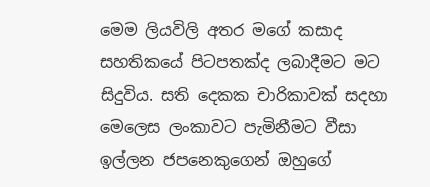මෙම ලියවිලි අතර මගේ කසාද සහතිකයේ පිටපතක්ද ලබාදීමට මට සිදුවිය. සති දෙකක චාරිකාවක් සදහා මෙලෙස ලංකාවට පැමිනීමට වීසා ඉල්ලන ජපනෙකුගෙන් ඔහුගේ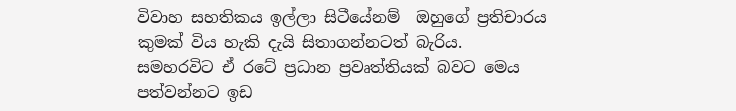විවාහ සහතිකය ඉල්ලා සිටීයේනම්  ඔහුගේ ප්‍රතිචාරය කුමක් විය හැකි දැයි සිතාගන්නටත් බැරිය.
සමහරවිට ඒ රටේ ප්‍රධාන ප්‍රවෘත්තියක් බවට මෙය පත්වන්නට ඉඩ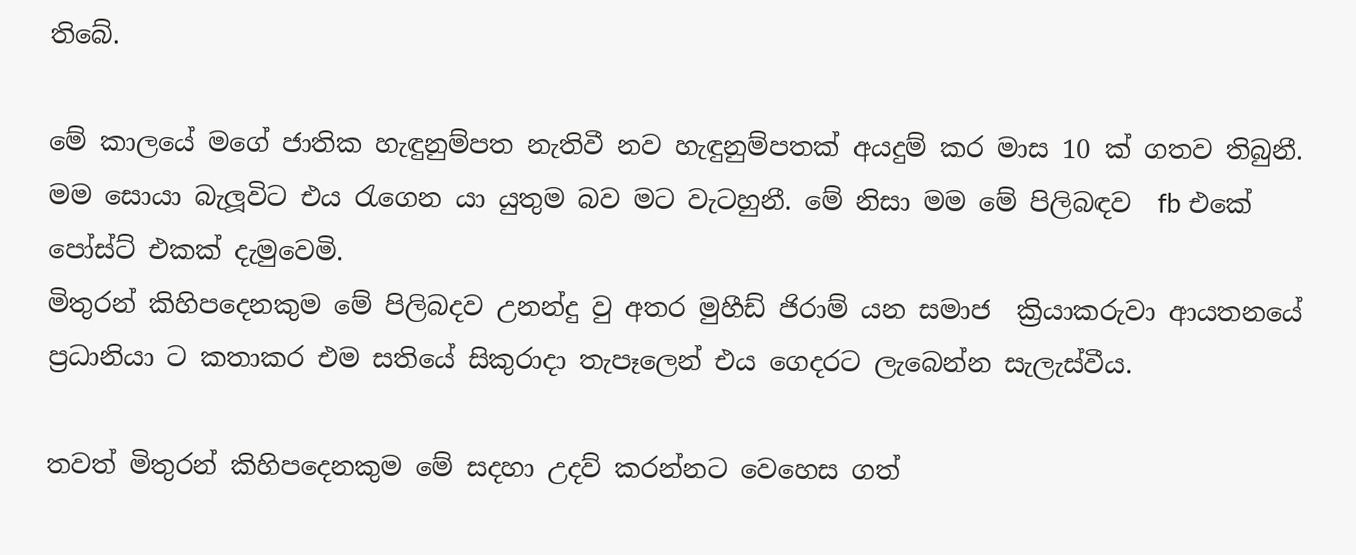තිබේ.

මේ කාලයේ මගේ ජාතික හැඳුනුම්පත නැතිවී නව හැඳුනුම්පතක් අයදුම් කර මාස 10 ක් ගතව තිබුනී. මම සොයා බැලූවිට එය රැගෙන යා යුතුම බව මට වැටහුනී. මේ නිසා මම මේ පිලිබඳව  fb එකේ පෝස්ට් එකක් දැමුවෙමි.
මිතුරන් කිහිපදෙනකුම මේ පිලිබදව උනන්දු වු අතර මුහීඩ් ජිරාම් යන සමාජ  ක්‍රියාකරුවා ආයතනයේ ප්‍රධානියා ට කතාකර එම සතියේ සිකුරාදා තැපෑලෙන් එය ගෙදරට ලැබෙන්න සැලැස්වීය.

තවත් මිතුරන් කිහිපදෙනකුම මේ සදහා උදව් කරන්නට වෙහෙස ගත්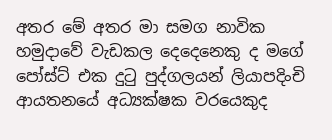අතර මේ අතර මා සමග නාවික හමුදාවේ වැඩකල දෙදෙනෙකු ද මගේ පෝස්ට් එක දුටු පුද්ගලයන් ලියාපදිංචි ආයතනයේ අධ්‍යක්ෂක වරයෙකුද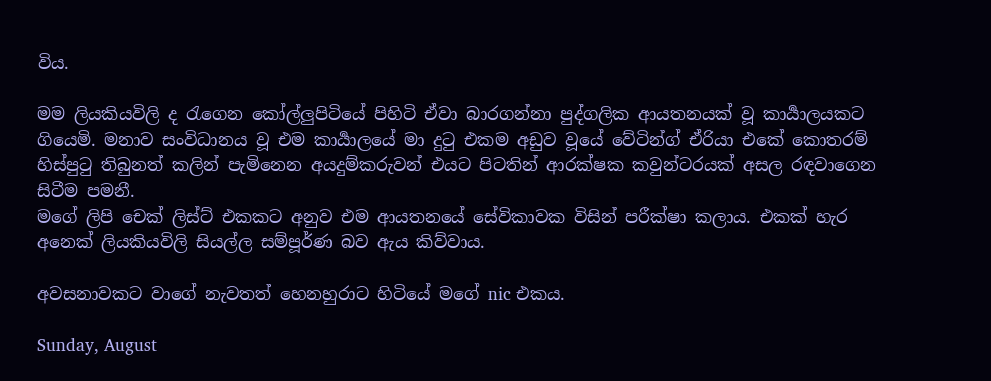විය.

මම ලියකියවිලි ද රැගෙන කෝල්ලුපිටියේ පිහිටි ඒවා බාරගන්නා පුද්ගලික ආයතනයක් වූ කාර්‍යාලයකට ගියෙමි. මනාව සංවිධානය වූ එම කාර්‍යාලයේ මා දුටු එකම අඩුව වූයේ වේටින්ග් ඒරියා එකේ කොතරම් හිස්පුටු තිබුනත් කලින් පැමිනෙන අයදුම්කරුවන් එයට පිටතින් ආරක්ෂක කවුන්ටරයක් අසල රඳවාගෙන සිටීම පමනී.
මගේ ලිපි චෙක් ලිස්ට් එකකට අනුව එම ආයතනයේ සේවිකාවක විසින් පරීක්ෂා කලාය. එකක් හැර අනෙක් ලියකියවිලි සියල්ල සම්පූර්ණ බව ඇය කිව්වාය.

අවසනාවකට වාගේ නැවතත් හෙනහුරාට හිටියේ මගේ nic එකය.

Sunday, August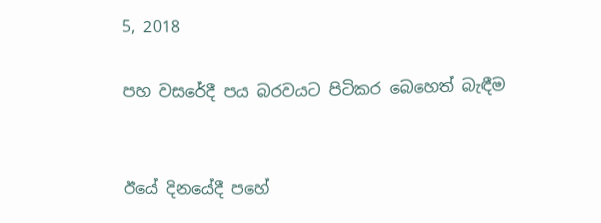5, 2018

පහ වසරේදී පය බරවයට පිටිකර බෙහෙත් බැඳීම


ඊයේ දිනයේදී පහේ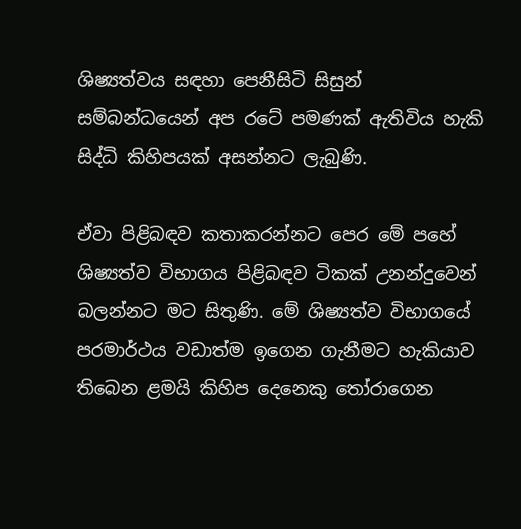ශිෂ්‍යත්වය සඳහා පෙනීසිටි සිසුන් සම්බන්ධයෙන් අප රටේ පමණක් ඇතිවිය හැකි සිද්ධි කිහිපයක් අසන්නට ලැබුණි.

ඒවා පිළිබඳව කතාකරන්නට පෙර මේ පහේ ශිෂ්‍යත්ව විභාගය පිළිබඳව ටිකක් උනන්දුවෙන් බලන්නට මට සිතුණි. මේ ශිෂ්‍යත්ව විභාගයේ පරමාර්ථය වඩාත්ම ඉගෙන ගැනීමට හැකියාව තිබෙන ළමයි කිහිප දෙනෙකු තෝරාගෙන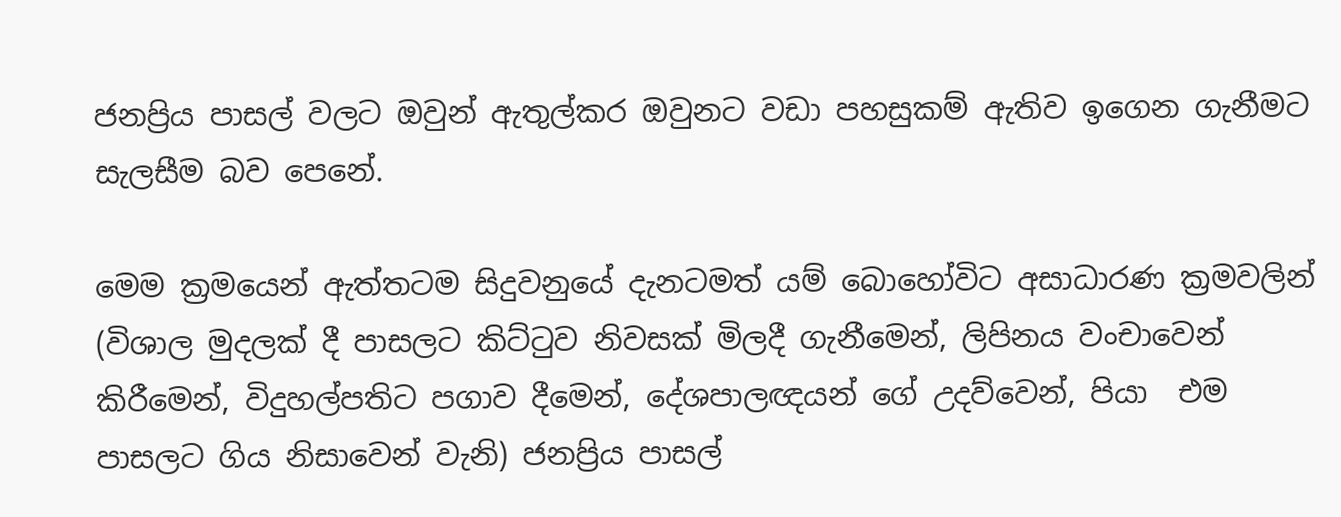ජනප්‍රිය පාසල් වලට ඔවුන් ඇතුල්කර ඔවුනට වඩා පහසුකම් ඇතිව ඉගෙන ගැනීමට සැලසීම බව පෙනේ.

මෙම ක්‍රමයෙන් ඇත්තටම සිදුවනුයේ දැනටමත් යම් බොහෝවිට අසාධාරණ ක්‍රමවලින් (විශාල මුදලක් දී පාසලට කිට්ටුව නිවසක් මිලදී ගැනීමෙන්, ලිපිනය වංචාවෙන්  කිරීමෙන්, විදුහල්පතිට පගාව දීමෙන්, දේශපාලඥයන් ගේ උදව්වෙන්, පියා  එම පාසලට ගිය නිසාවෙන් වැනි) ජනප්‍රිය පාසල්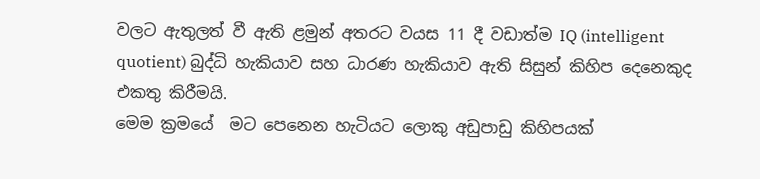වලට ඇතුලත් වී ඇති ළමුන් අතරට වයස 11 දී වඩාත්ම IQ (intelligent quotient) බුද්ධි හැකියාව සහ ධාරණ හැකියාව ඇති සිසුන් කිහිප දෙනෙකුද එකතු කිරීමයි.
මෙම ක්‍රමයේ  මට පෙනෙන හැටියට ලොකු අඩුපාඩු කිහිපයක්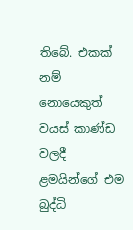තිබේ. එකක් නම් නොයෙකුත් වයස් කාණ්ඩ වලදී ළමයින්ගේ එම බුද්ධි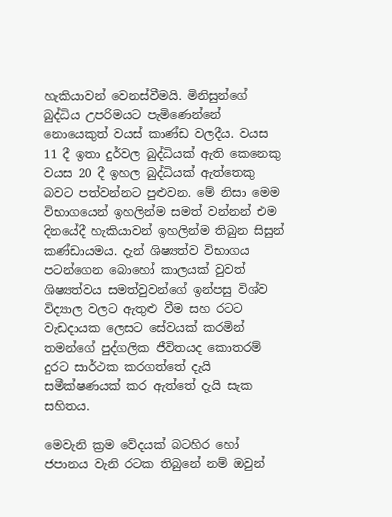හැකියාවන් වෙනස්වීමයි. මිනිසුන්ගේ බුද්ධිය උපරිමයට පැමිණෙන්නේ නොයෙකුත් වයස් කාණ්ඩ වලදීය. වයස 11 දී ඉතා දුර්වල බුද්ධියක් ඇති කෙනෙකු වයස 20 දී ඉහල බුද්ධියක් ඇත්තෙකු බවට පත්වන්නට පුළුවන. මේ නිසා මෙම විභාගයෙන් ඉහලින්ම සමත් වන්නන් එම දිනයේදී හැකියාවන් ඉහලින්ම තිබුන සිසුන් කණ්ඩායමය. දැන් ශිෂ්‍යත්ව විභාගය පටන්ගෙන බොහෝ කාලයක් වුවත් ශිෂ්‍යත්වය සමත්වුවන්ගේ ඉන්පසු විශ්ව විද්‍යාල වලට ඇතුළු වීම සහ රටට වැඩදායක ලෙසට සේවයක් කරමින් තමන්ගේ පුද්ගලික ජීවිතයද කොතරම් දුරට සාර්ථක කරගත්තේ දැයි සමීක්ෂණයක් කර ඇත්තේ දැයි සැක සහිතය.

මෙවැනි ක්‍රම වේදයක් බටහිර හෝ ජපානය වැනි රටක තිබුනේ නම් ඔවුන්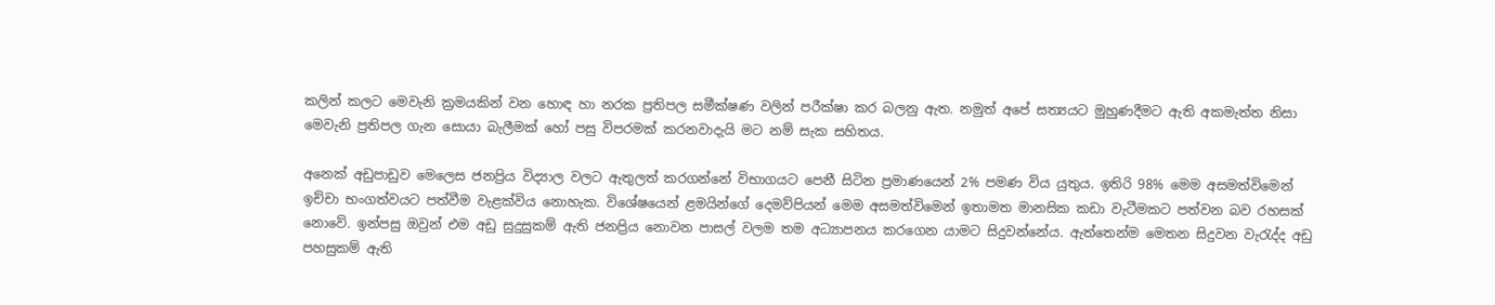කලින් කලට මෙවැනි ක්‍රමයකින් වන හොඳ හා නරක ප්‍රතිපල සමීක්ෂණ වලින් පරීක්ෂා කර බලනු ඇත. නමුත් අපේ සත්‍යයට මුහුණදීමට ඇති අකමැත්ත නිසා මෙවැනි ප්‍රතිපල ගැන සොයා බැලීමක් හෝ පසු විපරමක් කරනවාදැයි මට නම් සැක සහිතය.

අනෙක් අඩුපාඩුව මෙලෙස ජනප්‍රිය විද්‍යාල වලට ඇතුලත් කරගන්නේ විභාගයට පෙනී සිටින ප්‍රමාණයෙන් 2% පමණ විය යුතුය. ඉතිරි 98% මෙම අසමත්විමෙන් ඉච්චා භංගත්වයට පත්වීම වැළක්විය නොහැක. විශේෂයෙන් ළමයින්ගේ දෙමව්පියන් මෙම අසමත්විමෙන් ඉතාමත මානසික කඩා වැටීමකට පත්වන බව රහසක් නොවේ. ඉන්පසු ඔවුන් එම අඩු සුදුසුකම් ඇති ජනප්‍රිය නොවන පාසල් වලම තම අධ්‍යාපනය කරගෙන යාමට සිදුවන්නේය. ඇත්තෙන්ම මෙතන සිදුවන වැරැද්ද අඩු පහසුකම් ඇති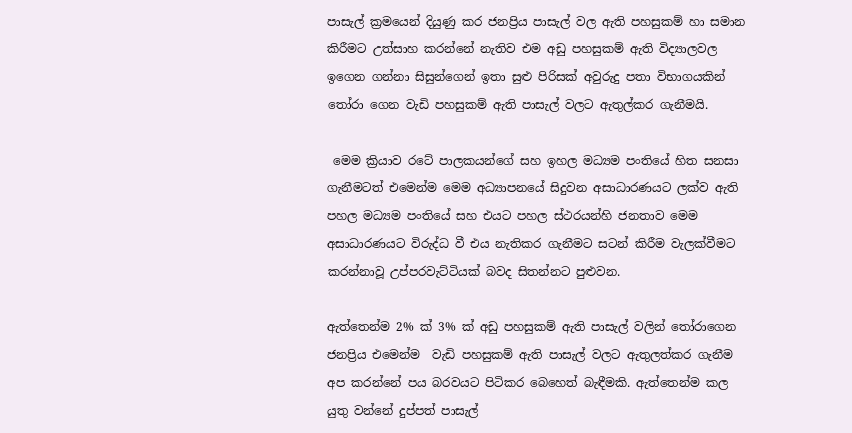පාසැල් ක්‍රමයෙන් දියුණු කර ජනප්‍රිය පාසැල් වල ඇති පහසුකම් හා සමාන කිරීමට උත්සාහ කරන්නේ නැතිව එම අඩු පහසුකම් ඇති විද්‍යාලවල ඉගෙන ගන්නා සිසුන්ගෙන් ඉතා සුළු පිරිසක් අවුරුදු පතා විභාගයකින් තෝරා ගෙන වැඩි පහසුකම් ඇති පාසැල් වලට ඇතුල්කර ගැනීමයි.

 මෙම ක්‍රියාව රටේ පාලකයන්ගේ සහ ඉහල මධ්‍යම පංතියේ හිත සනසා ගැනීමටත් එමෙන්ම මෙම අධ්‍යාපනයේ සිදුවන අසාධාරණයට ලක්ව ඇති පහල මධ්‍යම පංතියේ සහ එයට පහල ස්ථරයන්හි ජනතාව මෙම අසාධාරණයට විරුද්ධ වී එය නැතිකර ගැනීමට සටන් කිරීම වැලක්වීමට කරන්නාවූ උප්පරවැට්ටියක් බවද සිතන්නට පුළුවන.

ඇත්තෙන්ම 2% ක් 3% ක් අඩු පහසුකම් ඇති පාසැල් වලින් තෝරාගෙන ජනප්‍රිය එමෙන්ම  වැඩි පහසුකම් ඇති පාසැල් වලට ඇතුලත්කර ගැනීම අප කරන්නේ පය බරවයට පිටිකර බෙහෙත් බැඳීමකි. ඇත්තෙන්ම කල යුතු වන්නේ දුප්පත් පාසැල්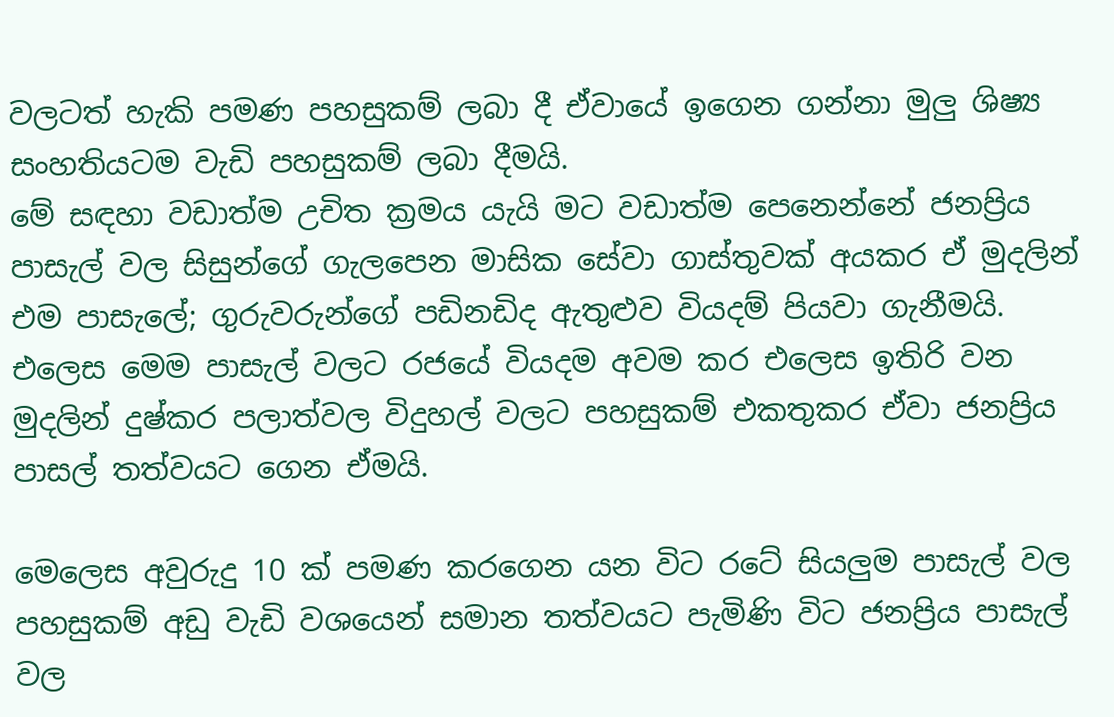වලටත් හැකි පමණ පහසුකම් ලබා දී ඒවායේ ඉගෙන ගන්නා මුලු ශිෂ්‍ය සංහතියටම වැඩි පහසුකම් ලබා දීමයි.
මේ සඳහා වඩාත්ම උචිත ක්‍රමය යැයි මට වඩාත්ම පෙනෙන්නේ ජනප්‍රිය පාසැල් වල සිසුන්ගේ ගැලපෙන මාසික සේවා ගාස්තුවක් අයකර ඒ මුදලින් එම පාසැලේ; ගුරුවරුන්ගේ පඩිනඩිද ඇතුළුව වියදම් පියවා ගැනීමයි. එලෙස මෙම පාසැල් වලට රජයේ වියදම අවම කර එලෙස ඉතිරි වන මුදලින් දුෂ්කර පලාත්වල විදුහල් වලට පහසුකම් එකතුකර ඒවා ජනප්‍රිය පාසල් තත්වයට ගෙන ඒමයි.

මෙලෙස අවුරුදු 10 ක් පමණ කරගෙන යන විට රටේ සියලුම පාසැල් වල පහසුකම් අඩු වැඩි වශයෙන් සමාන තත්වයට පැමිණි විට ජනප්‍රිය පාසැල් වල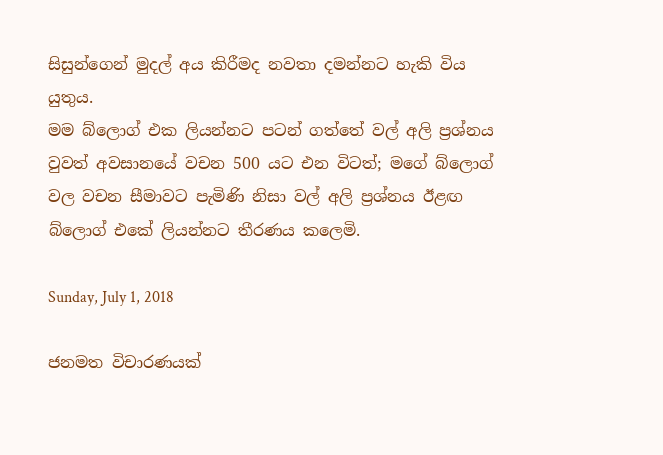සිසුන්ගෙන් මුදල් අය කිරීමද නවතා දමන්නට හැකි විය යුතුය.
මම බ්ලොග් එක ලියන්නට පටන් ගත්තේ වල් අලි ප්‍රශ්නය වුවත් අවසානයේ වචන 500 යට එන විටත්; මගේ බ්ලොග් වල වචන සීමාවට පැමිණි නිසා වල් අලි ප්‍රශ්නය ඊළඟ බ්ලොග් එකේ ලියන්නට තීරණය කලෙමි.

Sunday, July 1, 2018

ජනමත විචාරණයක්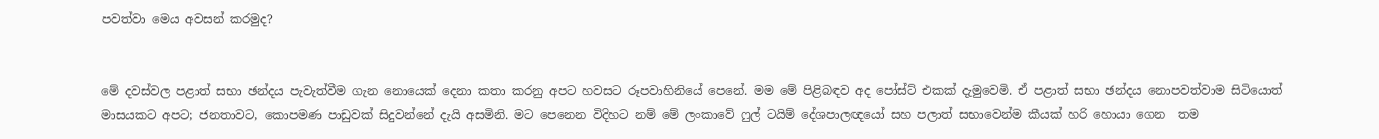පවත්වා මෙය අවසන් කරමුද?


මේ දවස්වල පළාත් සභා ඡන්දය පැවැත්වීම ගැන නොයෙක් දෙනා කතා කරනු අපට හවසට රූපවාහිනියේ පෙනේ. මම මේ පිළිබඳව අද පෝස්ට් එකක් දැමුවෙමි. ඒ පළාත් සභා ඡන්දය නොපවත්වාම සිටියොත් මාසයකට අපට; ජනතාවට, කොපමණ පාඩුවක් සිදුවන්නේ දැයි අසමිනි. මට පෙනෙන විදිහට නම් මේ ලංකාවේ ෆුල් ටයිම් දේශපාලඥයෝ සහ පලාත් සභාවෙන්ම කීයක් හරි හොයා ගෙන  තම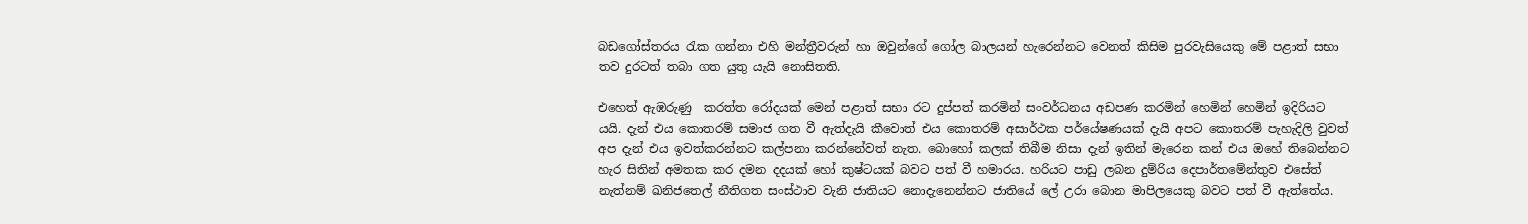බඩගෝස්තරය රැක ගන්නා එහි මන්ත්‍රීවරුන් හා ඔවුන්ගේ ගෝල බාලයන් හැරෙන්නට වෙනත් කිසිම පුරවැසියෙකු මේ පළාත් සභා තව දුරටත් තබා ගත යුතු යැයි නොසිතති.

එහෙත් ඇඹරුණු  කරත්ත රෝදයක් මෙන් පළාත් සභා රට දුප්පත් කරමින් සංවර්ධනය අඩපණ කරමින් හෙමින් හෙමින් ඉදිරියට යයි. දැන් එය කොතරම් සමාජ ගත වී ඇත්දැයි කීවොත් එය කොතරම් අසාර්ථක පර්යේෂණයක් දැයි අපට කොතරම් පැහැදිලි වුවත් අප දැන් එය ඉවත්කරන්නට කල්පනා කරන්නේවත් නැත. බොහෝ කලක් තිබීම නිසා දැන් ඉතින් මැරෙන කන් එය ඔහේ තිබෙන්නට හැර සිතින් අමතක කර දමන දදයක් හෝ කුෂ්ටයක් බවට පත් වී හමාරය. හරියට පාඩු ලබන දුම්රිය දෙපාර්තමේන්තුව එසේත් නැත්නම් ඛනිජතෙල් නීතිගත සංස්ථාව වැනි ජාතියට නොදැනෙන්නට ජාතියේ ලේ උරා බොන මාපිලයෙකු බවට පත් වී ඇත්තේය.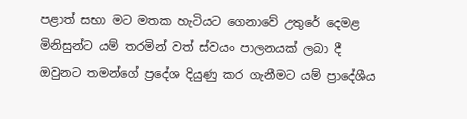පළාත් සභා මට මතක හැටියට ගෙනාවේ උතුරේ දෙමළ මිනිසුන්ට යම් තරමින් වත් ස්වයං පාලනයක් ලබා දී ඔවුනට තමන්ගේ ප්‍රදේශ දියුණු කර ගැනීමට යම් ප්‍රාදේශීය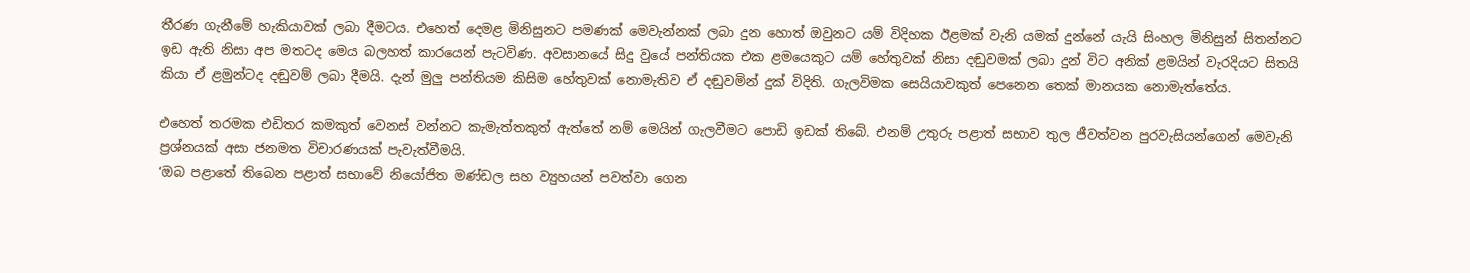තීරණ ගැනීමේ හැකියාවක් ලබා දීමටය. එහෙත් දෙමළ මිනිසුනට පමණක් මෙවැන්නක් ලබා දුන හොත් ඔවුනට යම් විදිහක ඊළමක් වැනි යමක් දුන්නේ යැයි සිංහල මිනිසුන් සිතන්නට ඉඩ ඇති නිසා අප මතටද මෙය බලහත් කාරයෙන් පැටවිණ. අවසානයේ සිදු වුයේ පන්තියක එක ළමයෙකුට යම් හේතුවක් නිසා දඬුවමක් ලබා දුන් විට අනික් ළමයින් වැරදියට සිතයි කියා ඒ ළමුන්ටද දඬුවම් ලබා දීමයි. දැන් මුලු පන්තියම කිසිම හේතුවක් නොමැතිව ඒ දඬුවමින් දුක් විදිති. ගැලවිමක සෙයියාවකුත් පෙනෙන තෙක් මානයක නොමැත්තේය.

එහෙත් තරමක එඩිතර කමකුත් වෙනස් වන්නට කැමැත්තකුත් ඇත්තේ නම් මෙයින් ගැලවීමට පොඩි ඉඩක් තිබේ. එනම් උතුරු පළාත් සභාව තුල ජීවත්වන පුරවැසියන්ගෙන් මෙවැනි ප්‍රශ්නයක් අසා ජනමත විචාරණයක් පැවැත්වීමයි.
‘ඔබ පළාතේ තිබෙන පළාත් සභාවේ නියෝජිත මණ්ඩල සහ ව්‍යුහයන් පවත්වා ගෙන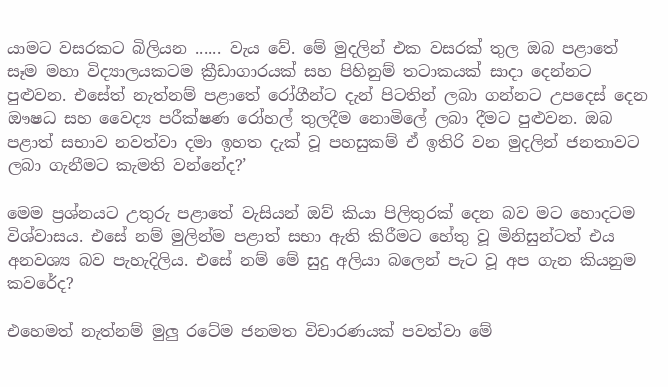යාමට වසරකට බිලියන ...... වැය වේ. මේ මුදලින් එක වසරක් තුල ඔබ පළාතේ සෑම මහා විද්‍යාලයකටම ක්‍රීඩාගාරයක් සහ පිහිනුම් තටාකයක් සාදා දෙන්නට පුළුවන. එසේත් නැත්නම් පළාතේ රෝගීන්ට දැන් පිටතින් ලබා ගන්නට උපදෙස් දෙන ඖෂධ සහ වෛද්‍ය පරීක්ෂණ රෝහල් තුලදීම නොමිලේ ලබා දීමට පුළුවන. ඔබ පළාත් සභාව නවත්වා දමා ඉහත දැක් වූ පහසුකම් ඒ ඉතිරි වන මුදලින් ජනතාවට ලබා ගැනීමට කැමති වන්නේද?’

මෙම ප්‍රශ්නයට උතුරු පළාතේ වැසියන් ඔව් කියා පිලිතුරක් දෙන බව මට හොදටම විශ්වාසය. එසේ නම් මුලින්ම පළාත් සභා ඇති කිරීමට හේතු වූ මිනිසුන්ටත් එය අනවශ්‍ය බව පැහැදිලිය. එසේ නම් මේ සුදු අලියා බලෙන් පැට වූ අප ගැන කියනුම කවරේද?

එහෙමත් නැත්නම් මුලු රටේම ජනමත විචාරණයක් පවත්වා මේ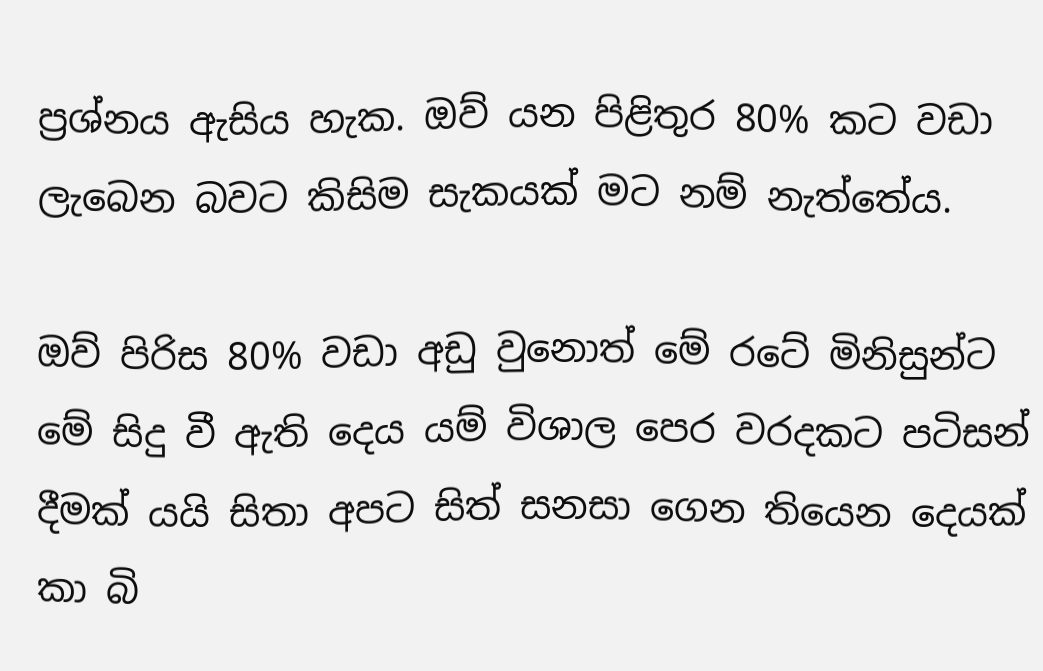ප්‍රශ්නය ඇසිය හැක. ඔව් යන පිළිතුර 80% කට වඩා ලැබෙන බවට කිසිම සැකයක් මට නම් නැත්තේය.

ඔව් පිරිස 80% වඩා අඩු වුනොත් මේ රටේ මිනිසුන්ට මේ සිදු වී ඇති දෙය යම් විශාල පෙර වරදකට පටිසන් දීමක් යයි සිතා අපට සිත් සනසා ගෙන තියෙන දෙයක් කා බි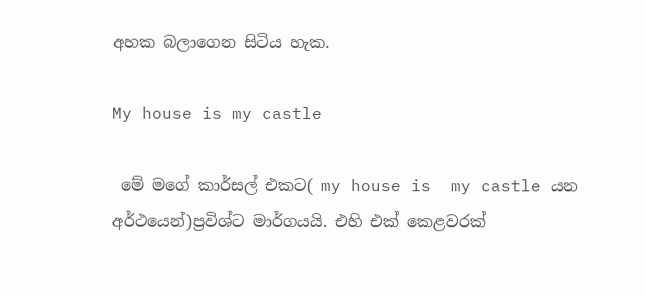අහක බලාගෙන සිටිය හැක.

My house is my castle

 මේ මගේ කාර්සල් එකට( my house is  my castle යන අර්ථයෙන්)ප්‍රවිශ්ට මාර්ගයයි. එහි එක් කෙළවරක්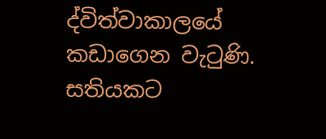ද්විත්වාකාලයේ කඩාගෙන වැටුණි.  සතියකට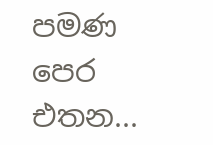පමණ පෙර එතන...